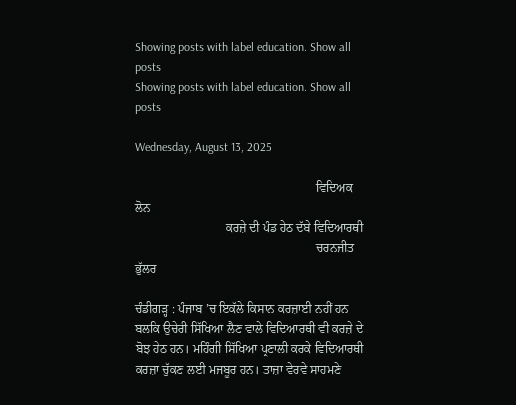Showing posts with label education. Show all posts
Showing posts with label education. Show all posts

Wednesday, August 13, 2025

                                                          ਵਿਦਿਅਕ ਲੋਨ
                             ਕਰਜ਼ੇ ਦੀ ਪੰਡ ਹੇਠ ਦੱਬੇ ਵਿਦਿਆਰਥੀ
                                                          ਚਰਨਜੀਤ ਭੁੱਲਰ

ਚੰਡੀਗੜ੍ਹ : ਪੰਜਾਬ ’ਚ ਇਕੱਲੇ ਕਿਸਾਨ ਕਰਜ਼ਾਈ ਨਹੀਂ ਹਨ ਬਲਕਿ ਉਚੇਰੀ ਸਿੱਖਿਆ ਲੈਣ ਵਾਲੇ ਵਿਦਿਆਰਥੀ ਵੀ ਕਰਜ਼ੇ ਦੇ ਬੋਝ ਹੇਠ ਹਨ। ਮਹਿੰਗੀ ਸਿੱਖਿਆ ਪ੍ਰਣਾਲੀ ਕਰਕੇ ਵਿਦਿਆਰਥੀ ਕਰਜ਼ਾ ਚੁੱਕਣ ਲਈ ਮਜਬੂਰ ਹਨ। ਤਾਜ਼ਾ ਵੇਰਵੇ ਸਾਹਮਣੇ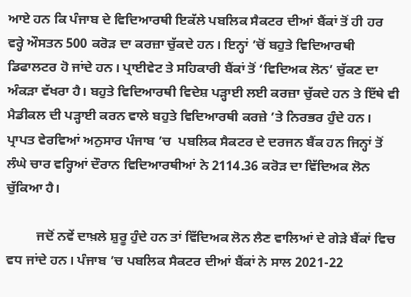ਆਏ ਹਨ ਕਿ ਪੰਜਾਬ ਦੇ ਵਿਦਿਆਰਥੀ ਇਕੱਲੇ ਪਬਲਿਕ ਸੈਕਟਰ ਦੀਆਂ ਬੈਂਕਾਂ ਤੋਂ ਹੀ ਹਰ ਵਰ੍ਹੇ ਔਸਤਨ 500 ਕਰੋੜ ਦਾ ਕਰਜ਼ਾ ਚੁੱਕਦੇ ਹਨ। ਇਨ੍ਹਾਂ ’ਚੋਂ ਬਹੁਤੇ ਵਿਦਿਆਰਥੀ ਡਿਫਾਲਟਰ ਹੋ ਜਾਂਦੇ ਹਨ। ਪ੍ਰਾਈਵੇਟ ਤੇ ਸਹਿਕਾਰੀ ਬੈਂਕਾਂ ਤੋਂ ‘ਵਿਦਿਅਕ ਲੋਨ’ ਚੁੱਕਣ ਦਾ ਅੰਕੜਾ ਵੱਖਰਾ ਹੈ। ਬਹੁਤੇ ਵਿਦਿਆਰਥੀ ਵਿਦੇਸ਼ ਪੜ੍ਹਾਈ ਲਈ ਕਰਜ਼ਾ ਚੁੱਕਦੇ ਹਨ ਤੇ ਇੱਥੇ ਵੀ ਮੈਡੀਕਲ ਦੀ ਪੜ੍ਹਾਈ ਕਰਨ ਵਾਲੇ ਬਹੁਤੇ ਵਿਦਿਆਰਥੀ ਕਰਜ਼ੇ ’ਤੇ ਨਿਰਭਰ ਹੁੰਦੇ ਹਨ। ਪ੍ਰਾਪਤ ਵੇਰਵਿਆਂ ਅਨੁਸਾਰ ਪੰਜਾਬ ’ਚ  ਪਬਲਿਕ ਸੈਕਟਰ ਦੇ ਦਰਜਨ ਬੈਂਕ ਹਨ ਜਿਨ੍ਹਾਂ ਤੋਂ ਲੰਘੇ ਚਾਰ ਵਰ੍ਹਿਆਂ ਦੌਰਾਨ ਵਿਦਿਆਰਥੀਆਂ ਨੇ 2114.36 ਕਰੋੜ ਦਾ ਵਿੱਦਿਅਕ ਲੋਨ ਚੁੱਕਿਆ ਹੈ।

         ਜਦੋਂ ਨਵੇਂ ਦਾਖ਼ਲੇ ਸ਼ੁਰੂ ਹੁੰਦੇ ਹਨ ਤਾਂ ਵਿੱਦਿਅਕ ਲੋਨ ਲੈਣ ਵਾਲਿਆਂ ਦੇ ਗੇੜੇ ਬੈਂਕਾਂ ਵਿਚ ਵਧ ਜਾਂਦੇ ਹਨ। ਪੰਜਾਬ ’ਚ ਪਬਲਿਕ ਸੈਕਟਰ ਦੀਆਂ ਬੈਂਕਾਂ ਨੇ ਸਾਲ 2021-22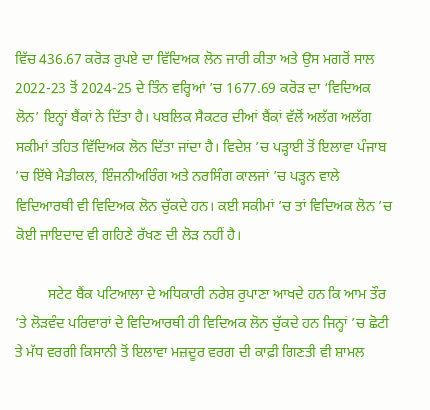ਵਿੱਚ 436.67 ਕਰੋੜ ਰੁਪਏ ਦਾ ਵਿੱਦਿਅਕ ਲੋਨ ਜਾਰੀ ਕੀਤਾ ਅਤੇ ਉਸ ਮਗਰੋਂ ਸਾਲ 2022-23 ਤੋਂ 2024-25 ਦੇ ਤਿੰਨ ਵਰ੍ਹਿਆਂ ’ਚ 1677.69 ਕਰੋੜ ਦਾ ‘ਵਿਦਿਅਕ ਲੋਨ’ ਇਨ੍ਹਾਂ ਬੈਂਕਾਂ ਨੇ ਦਿੱਤਾ ਹੈ। ਪਬਲਿਕ ਸੈਕਟਰ ਦੀਆਂ ਬੈਂਕਾਂ ਵੱਲੋਂ ਅਲੱਗ ਅਲੱਗ ਸਕੀਮਾਂ ਤਹਿਤ ਵਿੱਦਿਅਕ ਲੋਨ ਦਿੱਤਾ ਜਾਂਦਾ ਹੈ। ਵਿਦੇਸ਼ ’ਚ ਪੜ੍ਹਾਈ ਤੋਂ ਇਲਾਵਾ ਪੰਜਾਬ ’ਚ ਇੱਥੇ ਮੈਡੀਕਲ, ਇੰਜਨੀਅਰਿੰਗ ਅਤੇ ਨਰਸਿੰਗ ਕਾਲਜਾਂ ’ਚ ਪੜ੍ਹਨ ਵਾਲੇ ਵਿਦਿਆਰਥੀ ਵੀ ਵਿਦਿਅਕ ਲੋਨ ਚੁੱਕਦੇ ਹਨ। ਕਈ ਸਕੀਮਾਂ ’ਚ ਤਾਂ ਵਿਦਿਅਕ ਲੋਨ ’ਚ ਕੋਈ ਜਾਇਦਾਦ ਵੀ ਗਹਿਣੇ ਰੱਖਣ ਦੀ ਲੋੜ ਨਹੀਂ ਹੈ।

         ਸਟੇਟ ਬੈਂਕ ਪਟਿਆਲਾ ਦੇ ਅਧਿਕਾਰੀ ਨਰੇਸ਼ ਰੁਪਾਣਾ ਆਖਦੇ ਹਨ ਕਿ ਆਮ ਤੌਰ ’ਤੇ ਲੋੜਵੰਦ ਪਰਿਵਾਰਾਂ ਦੇ ਵਿਦਿਆਰਥੀ ਹੀ ਵਿਦਿਅਕ ਲੋਨ ਚੁੱਕਦੇ ਹਨ ਜਿਨ੍ਹਾਂ ’ਚ ਛੋਟੀ ਤੇ ਮੱਧ ਵਰਗੀ ਕਿਸਾਨੀ ਤੋਂ ਇਲਾਵਾ ਮਜ਼ਦੂਰ ਵਰਗ ਦੀ ਕਾਫ਼ੀ ਗਿਣਤੀ ਵੀ ਸ਼ਾਮਲ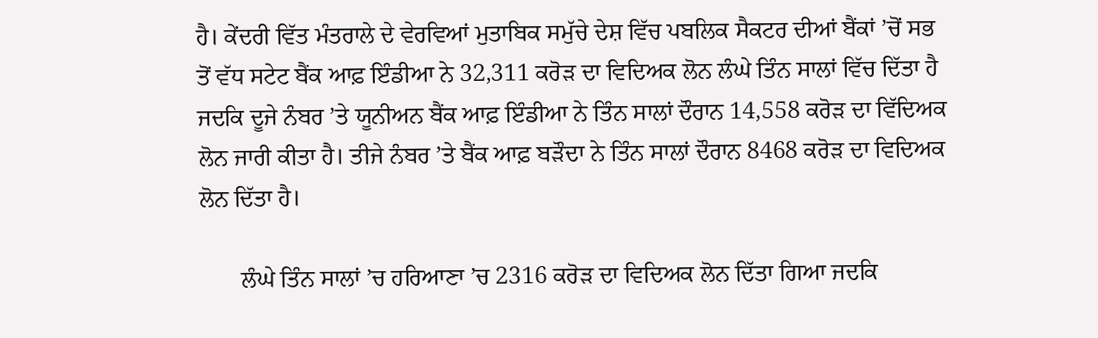ਹੈ। ਕੇਂਦਰੀ ਵਿੱਤ ਮੰਤਰਾਲੇ ਦੇ ਵੇਰਵਿਆਂ ਮੁਤਾਬਿਕ ਸਮੁੱਚੇ ਦੇਸ਼ ਵਿੱਚ ਪਬਲਿਕ ਸੈਕਟਰ ਦੀਆਂ ਬੈਂਕਾਂ ’ਚੋਂ ਸਭ ਤੋਂ ਵੱਧ ਸਟੇਟ ਬੈਂਕ ਆਫ਼ ਇੰਡੀਆ ਨੇ 32,311 ਕਰੋੜ ਦਾ ਵਿਦਿਅਕ ਲੋਨ ਲੰਘੇ ਤਿੰਨ ਸਾਲਾਂ ਵਿੱਚ ਦਿੱਤਾ ਹੈ ਜਦਕਿ ਦੂਜੇ ਨੰਬਰ ’ਤੇ ਯੂਨੀਅਨ ਬੈਂਕ ਆਫ਼ ਇੰਡੀਆ ਨੇ ਤਿੰਨ ਸਾਲਾਂ ਦੌਰਾਨ 14,558 ਕਰੋੜ ਦਾ ਵਿੱਦਿਅਕ ਲੋਨ ਜਾਰੀ ਕੀਤਾ ਹੈ। ਤੀਜੇ ਨੰਬਰ ’ਤੇ ਬੈਂਕ ਆਫ਼ ਬੜੌਦਾ ਨੇ ਤਿੰਨ ਸਾਲਾਂ ਦੌਰਾਨ 8468 ਕਰੋੜ ਦਾ ਵਿਦਿਅਕ ਲੋਨ ਦਿੱਤਾ ਹੈ।

       ਲੰਘੇ ਤਿੰਨ ਸਾਲਾਂ ’ਚ ਹਰਿਆਣਾ ’ਚ 2316 ਕਰੋੜ ਦਾ ਵਿਦਿਅਕ ਲੋਨ ਦਿੱਤਾ ਗਿਆ ਜਦਕਿ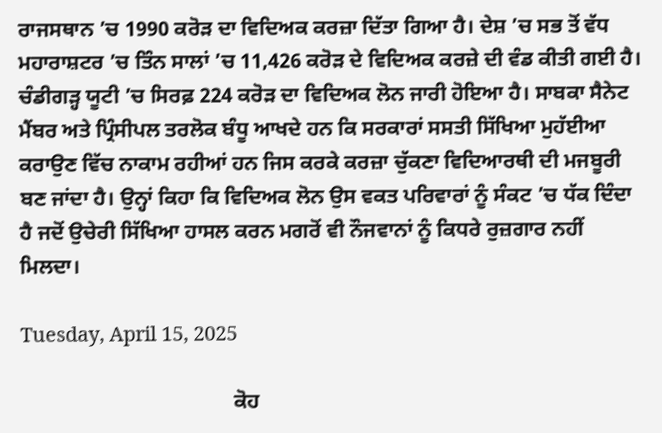ਰਾਜਸਥਾਨ ’ਚ 1990 ਕਰੋੜ ਦਾ ਵਿਦਿਅਕ ਕਰਜ਼ਾ ਦਿੱਤਾ ਗਿਆ ਹੈ। ਦੇਸ਼ ’ਚ ਸਭ ਤੋਂ ਵੱਧ ਮਹਾਰਾਸ਼ਟਰ ’ਚ ਤਿੰਨ ਸਾਲਾਂ ’ਚ 11,426 ਕਰੋੜ ਦੇ ਵਿਦਿਅਕ ਕਰਜ਼ੇ ਦੀ ਵੰਡ ਕੀਤੀ ਗਈ ਹੈ। ਚੰਡੀਗੜ੍ਹ ਯੂਟੀ ’ਚ ਸਿਰਫ਼ 224 ਕਰੋੜ ਦਾ ਵਿਦਿਅਕ ਲੋਨ ਜਾਰੀ ਹੋਇਆ ਹੈ। ਸਾਬਕਾ ਸੈਨੇਟ ਮੈਂਬਰ ਅਤੇ ਪ੍ਰਿੰਸੀਪਲ ਤਰਲੋਕ ਬੰਧੂ ਆਖਦੇ ਹਨ ਕਿ ਸਰਕਾਰਾਂ ਸਸਤੀ ਸਿੱਖਿਆ ਮੁਹੱਈਆ ਕਰਾਉਣ ਵਿੱਚ ਨਾਕਾਮ ਰਹੀਆਂ ਹਨ ਜਿਸ ਕਰਕੇ ਕਰਜ਼ਾ ਚੁੱਕਣਾ ਵਿਦਿਆਰਥੀ ਦੀ ਮਜਬੂਰੀ ਬਣ ਜਾਂਦਾ ਹੈ। ਉਨ੍ਹਾਂ ਕਿਹਾ ਕਿ ਵਿਦਿਅਕ ਲੋਨ ਉਸ ਵਕਤ ਪਰਿਵਾਰਾਂ ਨੂੰ ਸੰਕਟ ’ਚ ਧੱਕ ਦਿੰਦਾ ਹੈ ਜਦੋਂ ਉਚੇਰੀ ਸਿੱਖਿਆ ਹਾਸਲ ਕਰਨ ਮਗਰੋਂ ਵੀ ਨੌਜਵਾਨਾਂ ਨੂੰ ਕਿਧਰੇ ਰੁਜ਼ਗਾਰ ਨਹੀਂ ਮਿਲਦਾ।

Tuesday, April 15, 2025

                                         ਕੋਹ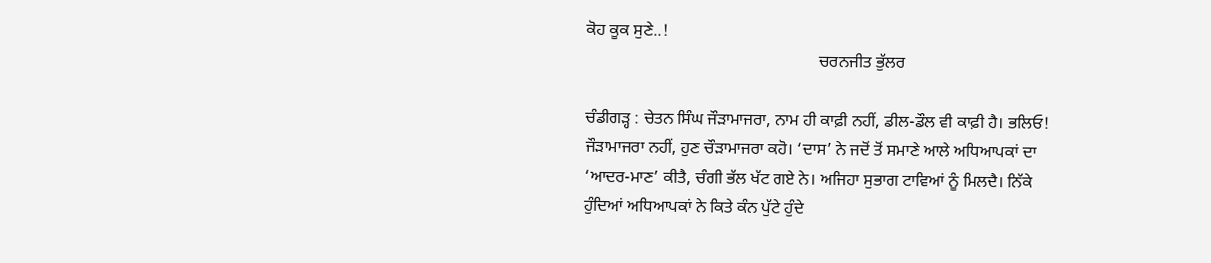ਕੋਹ ਕੂਕ ਸੁਣੇ..!
                                                        ਚਰਨਜੀਤ ਭੁੱਲਰ

ਚੰਡੀਗੜ੍ਹ : ਚੇਤਨ ਸਿੰਘ ਜੌੜਾਮਾਜਰਾ, ਨਾਮ ਹੀ ਕਾਫ਼ੀ ਨਹੀਂ, ਡੀਲ-ਡੌਲ ਵੀ ਕਾਫ਼ੀ ਹੈ। ਭਲਿਓ! ਜੌੜਾਮਾਜਰਾ ਨਹੀਂ, ਹੁਣ ਚੌੜਾਮਾਜਰਾ ਕਹੋ। ‘ਦਾਸ’ ਨੇ ਜਦੋਂ ਤੋਂ ਸਮਾਣੇ ਆਲੇ ਅਧਿਆਪਕਾਂ ਦਾ ‘ਆਦਰ-ਮਾਣ’ ਕੀਤੈ, ਚੰਗੀ ਭੱਲ ਖੱਟ ਗਏ ਨੇ। ਅਜਿਹਾ ਸੁਭਾਗ ਟਾਵਿਆਂ ਨੂੰ ਮਿਲਦੈ। ਨਿੱਕੇ ਹੁੰਦਿਆਂ ਅਧਿਆਪਕਾਂ ਨੇ ਕਿਤੇ ਕੰਨ ਪੁੱਟੇ ਹੁੰਦੇ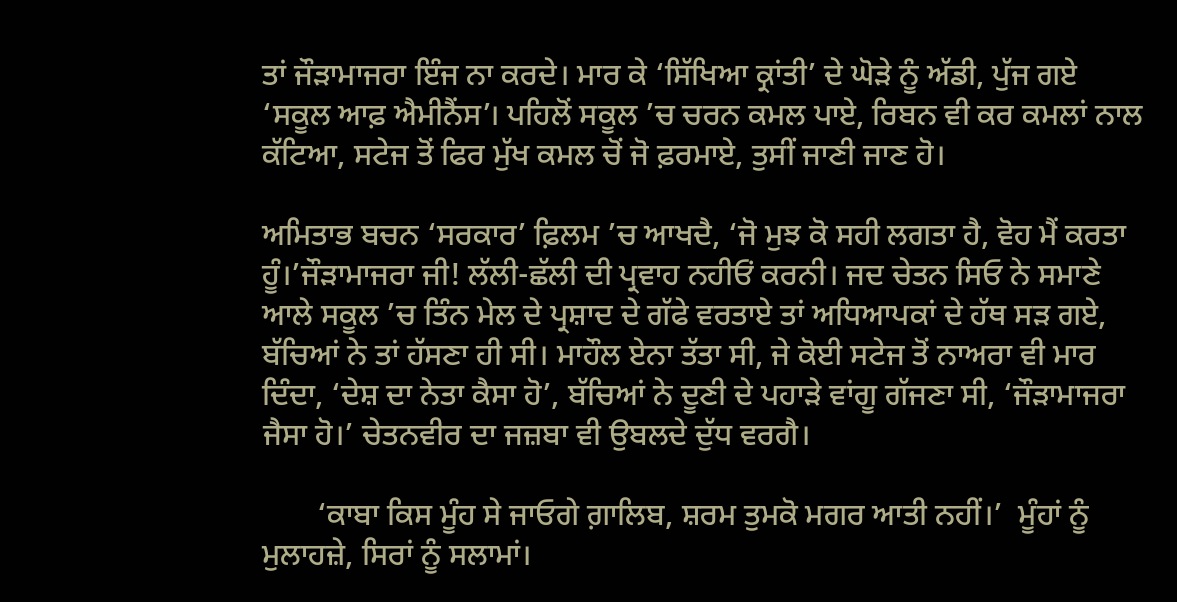ਤਾਂ ਜੌੜਾਮਾਜਰਾ ਇੰਜ ਨਾ ਕਰਦੇ। ਮਾਰ ਕੇ ‘ਸਿੱਖਿਆ ਕ੍ਰਾਂਤੀ’ ਦੇ ਘੋੜੇ ਨੂੰ ਅੱਡੀ, ਪੁੱਜ ਗਏ ‘ਸਕੂਲ ਆਫ਼ ਐਮੀਨੈਂਸ’। ਪਹਿਲੋਂ ਸਕੂਲ ’ਚ ਚਰਨ ਕਮਲ ਪਾਏ, ਰਿਬਨ ਵੀ ਕਰ ਕਮਲਾਂ ਨਾਲ ਕੱਟਿਆ, ਸਟੇਜ ਤੋਂ ਫਿਰ ਮੁੱਖ ਕਮਲ ਚੋਂ ਜੋ ਫ਼ਰਮਾਏ, ਤੁਸੀਂ ਜਾਣੀ ਜਾਣ ਹੋ।

ਅਮਿਤਾਭ ਬਚਨ ‘ਸਰਕਾਰ’ ਫ਼ਿਲਮ ’ਚ ਆਖਦੈ, ‘ਜੋ ਮੁਝ ਕੋ ਸਹੀ ਲਗਤਾ ਹੈ, ਵੋਹ ਮੈਂ ਕਰਤਾ ਹੂੰ।’ਜੌੜਾਮਾਜਰਾ ਜੀ! ਲੱਲੀ-ਛੱਲੀ ਦੀ ਪ੍ਰਵਾਹ ਨਹੀਓਂ ਕਰਨੀ। ਜਦ ਚੇਤਨ ਸਿਓ ਨੇ ਸਮਾਣੇ ਆਲੇ ਸਕੂਲ ’ਚ ਤਿੰਨ ਮੇਲ ਦੇ ਪ੍ਰਸ਼ਾਦ ਦੇ ਗੱਫੇ ਵਰਤਾਏ ਤਾਂ ਅਧਿਆਪਕਾਂ ਦੇ ਹੱਥ ਸੜ ਗਏ, ਬੱਚਿਆਂ ਨੇ ਤਾਂ ਹੱਸਣਾ ਹੀ ਸੀ। ਮਾਹੌਲ ਏਨਾ ਤੱਤਾ ਸੀ, ਜੇ ਕੋਈ ਸਟੇਜ ਤੋਂ ਨਾਅਰਾ ਵੀ ਮਾਰ ਦਿੰਦਾ, ‘ਦੇਸ਼ ਦਾ ਨੇਤਾ ਕੈਸਾ ਹੋ’, ਬੱਚਿਆਂ ਨੇ ਦੂਣੀ ਦੇ ਪਹਾੜੇ ਵਾਂਗੂ ਗੱਜਣਾ ਸੀ, ‘ਜੌੜਾਮਾਜਰਾ ਜੈਸਾ ਹੋ।’ ਚੇਤਨਵੀਰ ਦਾ ਜਜ਼ਬਾ ਵੀ ਉਬਲਦੇ ਦੁੱਧ ਵਰਗੈ।

       ‘ਕਾਬਾ ਕਿਸ ਮੂੰਹ ਸੇ ਜਾਓਗੇ ਗ਼ਾਲਿਬ, ਸ਼ਰਮ ਤੁਮਕੋ ਮਗਰ ਆਤੀ ਨਹੀਂ।’  ਮੂੰਹਾਂ ਨੂੰ ਮੁਲਾਹਜ਼ੇ, ਸਿਰਾਂ ਨੂੰ ਸਲਾਮਾਂ।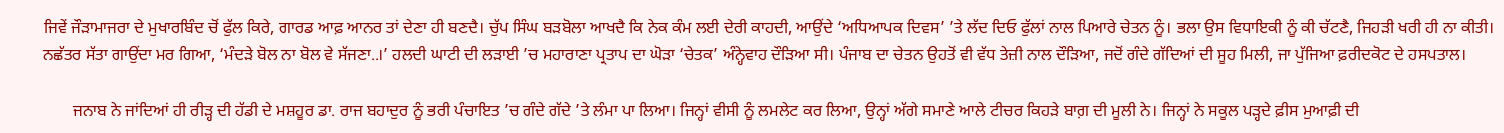ਜਿਵੇਂ ਜੌੜਾਮਾਜਰਾ ਦੇ ਮੁਖਾਰਬਿੰਦ ਚੋਂ ਫੁੱਲ ਕਿਰੇ, ਗਾਰਡ ਆਫ਼ ਆਨਰ ਤਾਂ ਦੇਣਾ ਹੀ ਬਣਦੈ। ਚੁੱਪ ਸਿੰਘ ਬੜਬੋਲਾ ਆਖਦੈ ਕਿ ਨੇਕ ਕੰਮ ਲਈ ਦੇਰੀ ਕਾਹਦੀ, ਆਉਂਦੇ ‘ਅਧਿਆਪਕ ਦਿਵਸ’ ’ਤੇ ਲੱਦ ਦਿਓ ਫੁੱਲਾਂ ਨਾਲ ਪਿਆਰੇ ਚੇਤਨ ਨੂੰ। ਭਲਾ ਉਸ ਵਿਧਾਇਕੀ ਨੂੰ ਕੀ ਚੱਟਣੈ, ਜਿਹੜੀ ਖਰੀ ਹੀ ਨਾ ਕੀਤੀ। ਨਛੱਤਰ ਸੱਤਾ ਗਾਉਂਦਾ ਮਰ ਗਿਆ, ‘ਮੰਦੜੇ ਬੋਲ ਨਾ ਬੋਲ ਵੇ ਸੱਜਣਾ..।’ ਹਲਦੀ ਘਾਟੀ ਦੀ ਲੜਾਈ ’ਚ ਮਹਾਰਾਣਾ ਪ੍ਰਤਾਪ ਦਾ ਘੋੜਾ ‘ਚੇਤਕ’ ਅੰਨ੍ਹੇਵਾਹ ਦੌੜਿਆ ਸੀ। ਪੰਜਾਬ ਦਾ ਚੇਤਨ ਉਹਤੋਂ ਵੀ ਵੱਧ ਤੇਜ਼ੀ ਨਾਲ ਦੌੜਿਆ, ਜਦੋਂ ਗੰਦੇ ਗੱਦਿਆਂ ਦੀ ਸੂਹ ਮਿਲੀ, ਜਾ ਪੁੱਜਿਆ ਫ਼ਰੀਦਕੋਟ ਦੇ ਹਸਪਤਾਲ।

       ਜਨਾਬ ਨੇ ਜਾਂਦਿਆਂ ਹੀ ਰੀੜ੍ਹ ਦੀ ਹੱਡੀ ਦੇ ਮਸ਼ਹੂਰ ਡਾ. ਰਾਜ ਬਹਾਦੁਰ ਨੂੰ ਭਰੀ ਪੰਚਾਇਤ ’ਚ ਗੰਦੇ ਗੱਦੇ ’ਤੇ ਲੰਮਾ ਪਾ ਲਿਆ। ਜਿਨ੍ਹਾਂ ਵੀਸੀ ਨੂੰ ਲਮਲੇਟ ਕਰ ਲਿਆ, ਉਨ੍ਹਾਂ ਅੱਗੇ ਸਮਾਣੇ ਆਲੇ ਟੀਚਰ ਕਿਹੜੇ ਬਾਗ਼ ਦੀ ਮੂਲੀ ਨੇ। ਜਿਨ੍ਹਾਂ ਨੇ ਸਕੂਲ ਪੜ੍ਹਦੇ ਫ਼ੀਸ ਮੁਆਫ਼ੀ ਦੀ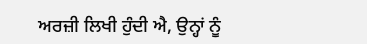ਅਰਜ਼ੀ ਲਿਖੀ ਹੁੰਦੀ ਐ, ਉਨ੍ਹਾਂ ਨੂੰ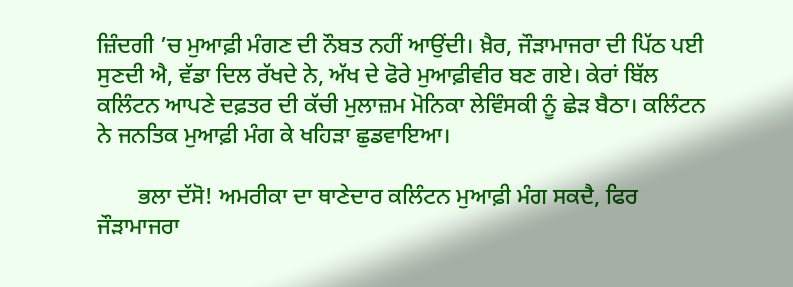ਜ਼ਿੰਦਗੀ ’ਚ ਮੁਆਫ਼ੀ ਮੰਗਣ ਦੀ ਨੌਬਤ ਨਹੀਂ ਆਉਂਦੀ। ਖ਼ੈਰ, ਜੌੜਾਮਾਜਰਾ ਦੀ ਪਿੱਠ ਪਈ ਸੁਣਦੀ ਐ, ਵੱਡਾ ਦਿਲ ਰੱਖਦੇ ਨੇ, ਅੱਖ ਦੇ ਫੋਰੇ ਮੁਆਫ਼ੀਵੀਰ ਬਣ ਗਏ। ਕੇਰਾਂ ਬਿੱਲ ਕਲਿੰਟਨ ਆਪਣੇ ਦਫ਼ਤਰ ਦੀ ਕੱਚੀ ਮੁਲਾਜ਼ਮ ਮੋਨਿਕਾ ਲੇਵਿੰਸਕੀ ਨੂੰ ਛੇੜ ਬੈਠਾ। ਕਲਿੰਟਨ ਨੇ ਜਨਤਿਕ ਮੁਆਫ਼ੀ ਮੰਗ ਕੇ ਖਹਿੜਾ ਛੁਡਵਾਇਆ।

       ਭਲਾ ਦੱਸੋ! ਅਮਰੀਕਾ ਦਾ ਥਾਣੇਦਾਰ ਕਲਿੰਟਨ ਮੁਆਫ਼ੀ ਮੰਗ ਸਕਦੈ, ਫਿਰ ਜੌੜਾਮਾਜਰਾ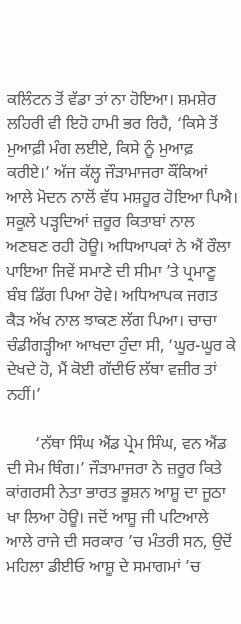ਕਲਿੰਟਨ ਤੋਂ ਵੱਡਾ ਤਾਂ ਨਾ ਹੋਇਆ। ਸ਼ਮਸ਼ੇਰ ਲਹਿਰੀ ਵੀ ਇਹੋ ਹਾਮੀ ਭਰ ਰਿਹੈ, ‘ਕਿਸੇ ਤੋਂ ਮੁਆਫ਼ੀ ਮੰਗ ਲਈਏ, ਕਿਸੇ ਨੂੰ ਮੁਆਫ਼ ਕਰੀਏ।’ ਅੱਜ ਕੱਲ੍ਹ ਜੌੜਾਮਾਜਰਾ ਕੌਂਕਿਆਂ ਆਲੇ ਮੋਦਨ ਨਾਲੋਂ ਵੱਧ ਮਸ਼ਹੂਰ ਹੋਇਆ ਪਿਐ। ਸਕੂਲੇ ਪੜ੍ਹਦਿਆਂ ਜ਼ਰੂਰ ਕਿਤਾਬਾਂ ਨਾਲ ਅਣਬਣ ਰਹੀ ਹੋਊ। ਅਧਿਆਪਕਾਂ ਨੇ ਐਂ ਰੌਲਾ ਪਾਇਆ ਜਿਵੇਂ ਸਮਾਣੇ ਦੀ ਸੀਮਾ ’ਤੇ ਪ੍ਰਮਾਣੂ ਬੰਬ ਡਿੱਗ ਪਿਆ ਹੋਵੇ। ਅਧਿਆਪਕ ਜਗਤ ਕੈੜ ਅੱਖ ਨਾਲ ਝਾਕਣ ਲੱਗ ਪਿਆ। ਚਾਚਾ ਚੰਡੀਗੜ੍ਹੀਆ ਆਖਦਾ ਹੁੰਦਾ ਸੀ, ‘ਘੂਰ-ਘੂਰ ਕੇ ਦੇਖਦੇ ਹੋ, ਮੈਂ ਕੋਈ ਗੱਦੀਓ ਲੱਥਾ ਵਜ਼ੀਰ ਤਾਂ ਨਹੀਂ।’

       ‘ਨੱਥਾ ਸਿੰਘ ਐਂਡ ਪ੍ਰੇਮ ਸਿੰਘ, ਵਨ ਐਂਡ ਦੀ ਸੇਮ ਥਿੰਗ।’ ਜੌੜਾਮਾਜਰਾ ਨੇ ਜ਼ਰੂਰ ਕਿਤੇ ਕਾਂਗਰਸੀ ਨੇਤਾ ਭਾਰਤ ਭੂਸ਼ਨ ਆਸ਼ੂ ਦਾ ਜੂਠਾ ਖਾ ਲਿਆ ਹੋਊ। ਜਦੋਂ ਆਸ਼ੂ ਜੀ ਪਟਿਆਲੇ ਆਲੇ ਰਾਜੇ ਦੀ ਸਰਕਾਰ ’ਚ ਮੰਤਰੀ ਸਨ, ਉਦੋਂ ਮਹਿਲਾ ਡੀਈਓ ਆਸ਼ੂ ਦੇ ਸਮਾਗਮਾਂ ’ਚ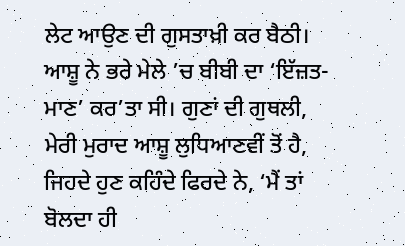ਲੇਟ ਆਉਣ ਦੀ ਗੁਸਤਾਖ਼ੀ ਕਰ ਬੈਠੀ। ਆਸ਼ੂ ਨੇ ਭਰੇ ਮੇਲੇ ’ਚ ਬੀਬੀ ਦਾ ‘ਇੱਜ਼ਤ-ਮਾਣ’ ਕਰ’ਤਾ ਸੀ। ਗੁਣਾਂ ਦੀ ਗੁਥਲੀ, ਮੇਰੀ ਮੁਰਾਦ ਆਸ਼ੂ ਲੁਧਿਆਣਵੀਂ ਤੋਂ ਹੈ, ਜਿਹਦੇ ਹੁਣ ਕਹਿੰਦੇ ਫਿਰਦੇ ਨੇ, ‘ਮੈਂ ਤਾਂ ਬੋਲਦਾ ਹੀ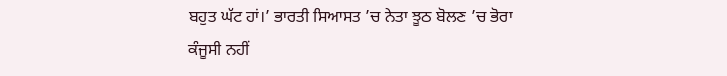ਬਹੁਤ ਘੱਟ ਹਾਂ।’ ਭਾਰਤੀ ਸਿਆਸਤ ’ਚ ਨੇਤਾ ਝੂਠ ਬੋਲਣ ’ਚ ਭੋਰਾ ਕੰਜੂਸੀ ਨਹੀਂ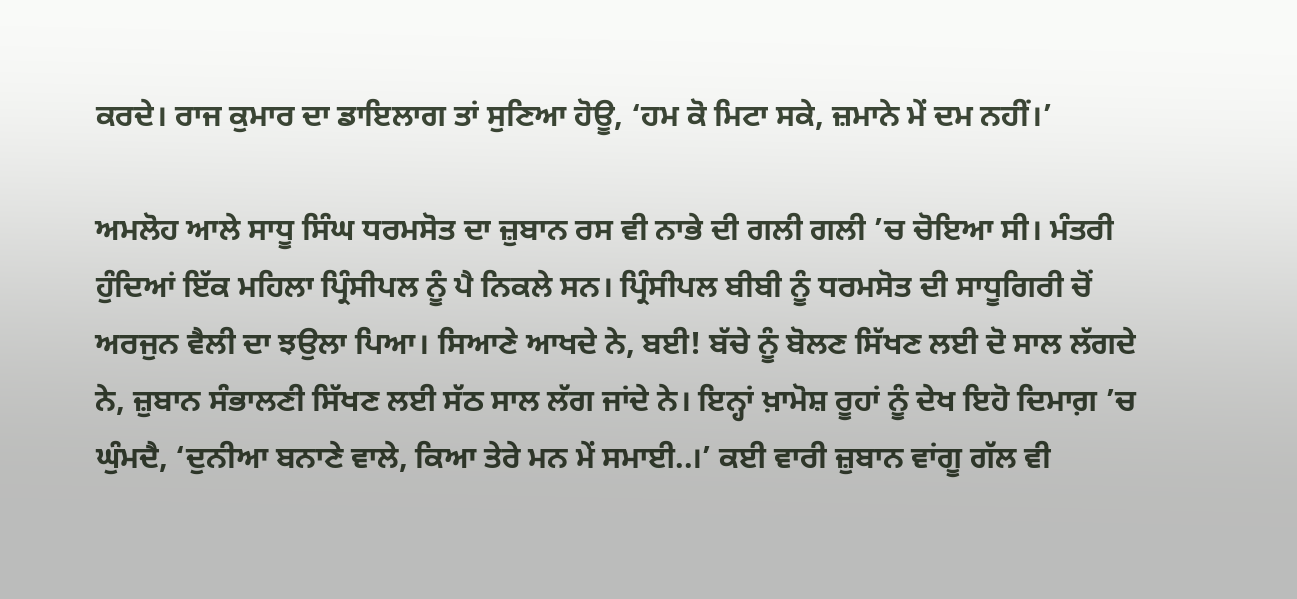ਕਰਦੇ। ਰਾਜ ਕੁਮਾਰ ਦਾ ਡਾਇਲਾਗ ਤਾਂ ਸੁਣਿਆ ਹੋਊ, ‘ਹਮ ਕੋ ਮਿਟਾ ਸਕੇ, ਜ਼ਮਾਨੇ ਮੇਂ ਦਮ ਨਹੀਂ।’

ਅਮਲੋਹ ਆਲੇ ਸਾਧੂ ਸਿੰਘ ਧਰਮਸੋਤ ਦਾ ਜ਼ੁਬਾਨ ਰਸ ਵੀ ਨਾਭੇ ਦੀ ਗਲੀ ਗਲੀ ’ਚ ਚੋਇਆ ਸੀ। ਮੰਤਰੀ ਹੁੰਦਿਆਂ ਇੱਕ ਮਹਿਲਾ ਪ੍ਰਿੰਸੀਪਲ ਨੂੰ ਪੈ ਨਿਕਲੇ ਸਨ। ਪ੍ਰਿੰਸੀਪਲ ਬੀਬੀ ਨੂੰ ਧਰਮਸੋਤ ਦੀ ਸਾਧੂਗਿਰੀ ਚੋਂ ਅਰਜੁਨ ਵੈਲੀ ਦਾ ਝਉਲਾ ਪਿਆ। ਸਿਆਣੇ ਆਖਦੇ ਨੇ, ਬਈ! ਬੱਚੇ ਨੂੰ ਬੋਲਣ ਸਿੱਖਣ ਲਈ ਦੋ ਸਾਲ ਲੱਗਦੇ ਨੇ, ਜ਼ੁਬਾਨ ਸੰਭਾਲਣੀ ਸਿੱਖਣ ਲਈ ਸੱਠ ਸਾਲ ਲੱਗ ਜਾਂਦੇ ਨੇ। ਇਨ੍ਹਾਂ ਖ਼ਾਮੋਸ਼ ਰੂਹਾਂ ਨੂੰ ਦੇਖ ਇਹੋ ਦਿਮਾਗ਼ ’ਚ ਘੁੰਮਦੈ, ‘ਦੁਨੀਆ ਬਨਾਣੇ ਵਾਲੇ, ਕਿਆ ਤੇਰੇ ਮਨ ਮੇਂ ਸਮਾਈ..।’ ਕਈ ਵਾਰੀ ਜ਼ੁਬਾਨ ਵਾਂਗੂ ਗੱਲ ਵੀ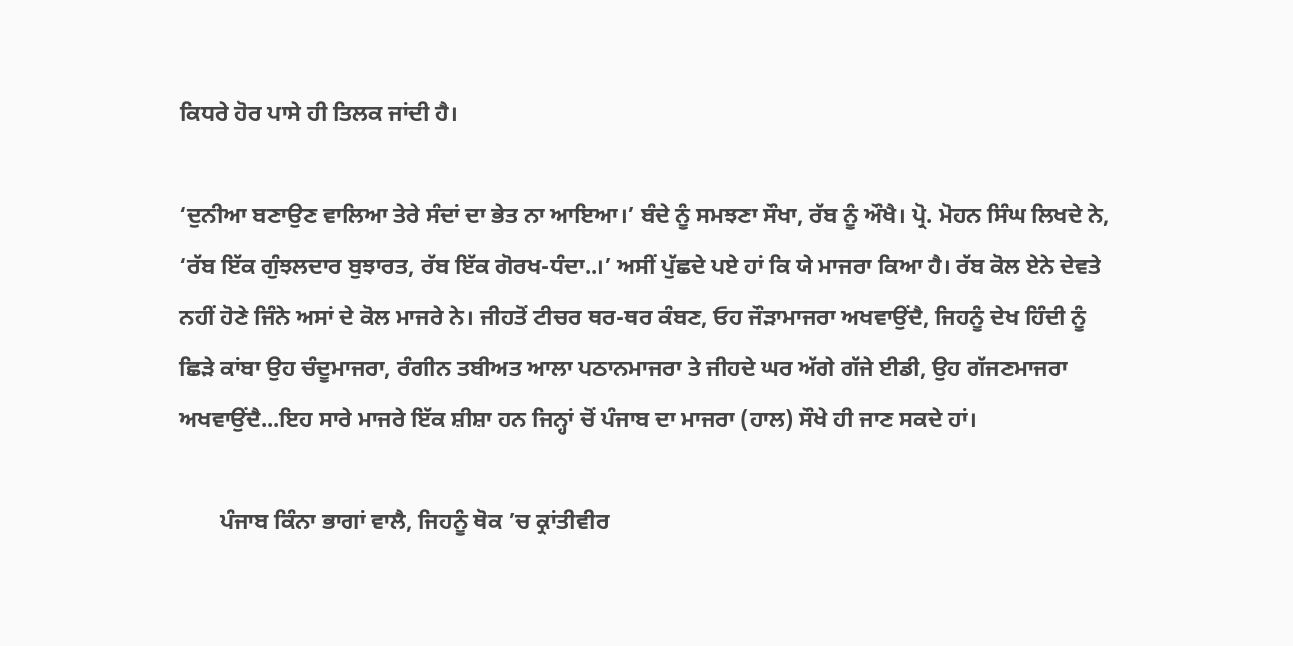ਕਿਧਰੇ ਹੋਰ ਪਾਸੇ ਹੀ ਤਿਲਕ ਜਾਂਦੀ ਹੈ।

‘ਦੁਨੀਆ ਬਣਾਉਣ ਵਾਲਿਆ ਤੇਰੇ ਸੰਦਾਂ ਦਾ ਭੇਤ ਨਾ ਆਇਆ।’ ਬੰਦੇ ਨੂੰ ਸਮਝਣਾ ਸੌਖਾ, ਰੱਬ ਨੂੰ ਔਖੈ। ਪ੍ਰੋ. ਮੋਹਨ ਸਿੰਘ ਲਿਖਦੇ ਨੇ, ‘ਰੱਬ ਇੱਕ ਗੁੰਝਲਦਾਰ ਬੁਝਾਰਤ, ਰੱਬ ਇੱਕ ਗੋਰਖ-ਧੰਦਾ..।’ ਅਸੀਂ ਪੁੱਛਦੇ ਪਏ ਹਾਂ ਕਿ ਯੇ ਮਾਜਰਾ ਕਿਆ ਹੈ। ਰੱਬ ਕੋਲ ਏਨੇ ਦੇਵਤੇ ਨਹੀਂ ਹੋਣੇ ਜਿੰਨੇ ਅਸਾਂ ਦੇ ਕੋਲ ਮਾਜਰੇ ਨੇ। ਜੀਹਤੋਂ ਟੀਚਰ ਥਰ-ਥਰ ਕੰਬਣ, ਓਹ ਜੌੜਾਮਾਜਰਾ ਅਖਵਾਉਂਦੈ, ਜਿਹਨੂੰ ਦੇਖ ਹਿੰਦੀ ਨੂੰ ਛਿੜੇ ਕਾਂਬਾ ਉਹ ਚੰਦੂਮਾਜਰਾ, ਰੰਗੀਨ ਤਬੀਅਤ ਆਲਾ ਪਠਾਨਮਾਜਰਾ ਤੇ ਜੀਹਦੇ ਘਰ ਅੱਗੇ ਗੱਜੇ ਈਡੀ, ਉਹ ਗੱਜਣਮਾਜਰਾ ਅਖਵਾਉਂਦੈ...ਇਹ ਸਾਰੇ ਮਾਜਰੇ ਇੱਕ ਸ਼ੀਸ਼ਾ ਹਨ ਜਿਨ੍ਹਾਂ ਚੋਂ ਪੰਜਾਬ ਦਾ ਮਾਜਰਾ (ਹਾਲ) ਸੌਖੇ ਹੀ ਜਾਣ ਸਕਦੇ ਹਾਂ।

       ਪੰਜਾਬ ਕਿੰਨਾ ਭਾਗਾਂ ਵਾਲੈ, ਜਿਹਨੂੰ ਥੋਕ ’ਚ ਕ੍ਰਾਂਤੀਵੀਰ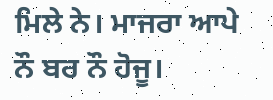ਮਿਲੇ ਨੇ। ਮਾਜਰਾ ਆਪੇ ਨੌ ਬਰ ਨੌ ਹੋਜੂ।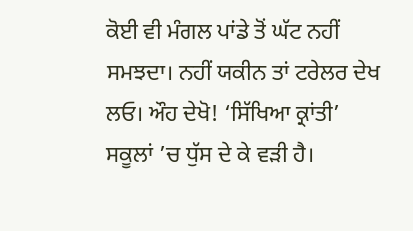ਕੋਈ ਵੀ ਮੰਗਲ ਪਾਂਡੇ ਤੋਂ ਘੱਟ ਨਹੀਂ ਸਮਝਦਾ। ਨਹੀਂ ਯਕੀਨ ਤਾਂ ਟਰੇਲਰ ਦੇਖ ਲਓ। ਔਹ ਦੇਖੋ! ‘ਸਿੱਖਿਆ ਕ੍ਰਾਂਤੀ’ ਸਕੂਲਾਂ ’ਚ ਧੁੱਸ ਦੇ ਕੇ ਵੜੀ ਹੈ।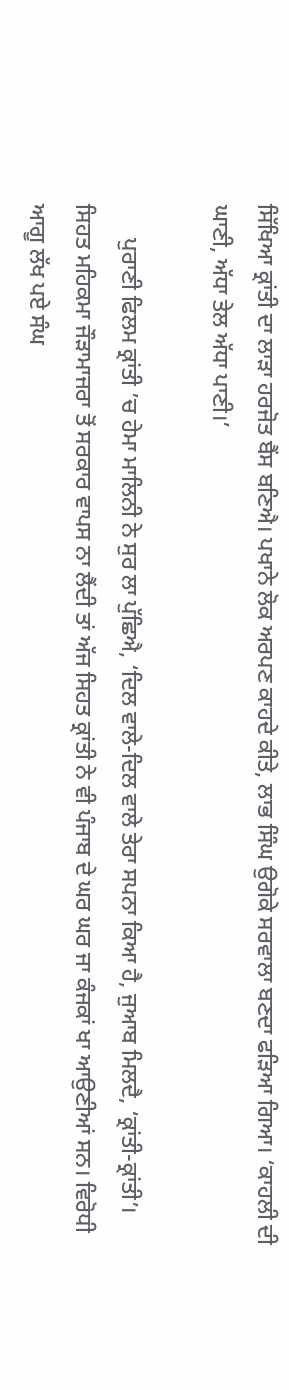ਸਿੱਖਿਆ ਕ੍ਰਾਂਤੀ ਦਾ ਲਾੜਾ ਹਰਜੋਤ ਬੈਂਸ ਬਣਿਐ। ਪਖਾਨੇ ਲੋਕ ਅਰਪਣ ਕਾਹਦੇ ਕੀਤੇ, ਲਾਭ ਸਿੰਘ ਉਗੋਕੇ ਸਰਵਾਲਾ ਬਣਦਾ ਫੜਿਆ ਗਿਆ। ‘ਕਾਹਲੀ ਦੀ ਘਾਣੀ, ਅੱਧਾ ਤੇਲ ਅੱਧਾ ਪਾਣੀ।’

      ਪੁਰਾਣੀ ਫਿਲਮ ਕ੍ਰਾਂਤੀ ’ਚ ਹੇਮਾ ਮਾਲਿਨੀ ਨੇ ਸੁਰ ਲਾ ਪੁੱਛਿਐ, ‘ਦਿਲ ਵਾਲੇ-ਦਿਲ ਵਾਲੇ ਤੇਰਾ ਸਪਨਾ ਕਿਆ ਹੈ, ਜੁਆਬ ਮਿਲਦੈ, ‘ਕ੍ਰਾਂਤੀ-ਕ੍ਰਾਂਤੀ’। ਸਿਹਤ ਮਹਿਕਮਾ ਜੌੜਾਮਾਜਰਾ ਤੋਂ ਸਰਕਾਰ ਵਾਪਸ ਨਾ ਲੈਂਦੀ ਤਾਂ ਅੱਜ ਸਿਹਤ ਕ੍ਰਾਂਤੀ ਨੇ ਵੀ ਪੰਜਾਬ ਦੇ ਘਰ ਘਰ ਜਾ ਕੰਜਕਾਂ ਖਾ ਆਉਣੀਆਂ ਸਨ। ਵਿਰੋਧੀ ਆਗੂ ਲੱਖ ਪਏ ਸੰਘ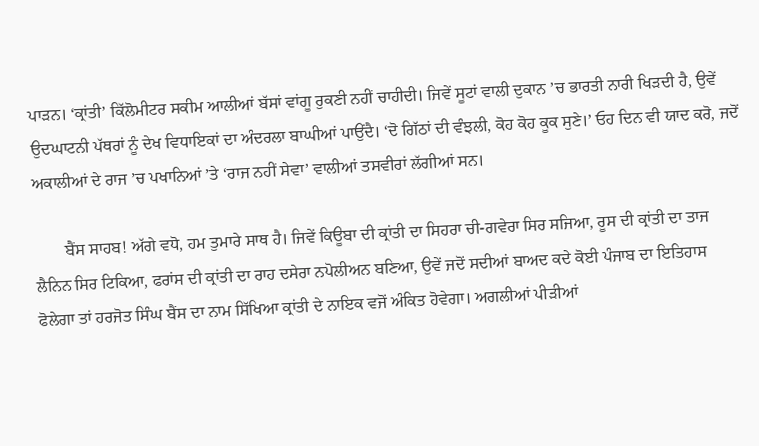ਪਾੜਨ। ‘ਕ੍ਰਾਂਤੀ’ ਕਿੱਲੋਮੀਟਰ ਸਕੀਮ ਆਲੀਆਂ ਬੱਸਾਂ ਵਾਂਗੂ ਰੁਕਣੀ ਨਹੀਂ ਚਾਹੀਦੀ। ਜਿਵੇਂ ਸੂਟਾਂ ਵਾਲੀ ਦੁਕਾਨ ’ਚ ਭਾਰਤੀ ਨਾਰੀ ਖਿੜਦੀ ਹੈ, ਉਵੇਂ ਉਦਘਾਟਨੀ ਪੱਥਰਾਂ ਨੂੰ ਦੇਖ ਵਿਧਾਇਕਾਂ ਦਾ ਅੰਦਰਲਾ ਬਾਘੀਆਂ ਪਾਉਂਦੈ। ‘ਦੋ ਗਿੱਠਾਂ ਦੀ ਵੰਝਲੀ, ਕੋਹ ਕੋਹ ਕੂਕ ਸੁਣੇ।’ ਓਹ ਦਿਨ ਵੀ ਯਾਦ ਕਰੋ, ਜਦੋਂ ਅਕਾਲੀਆਂ ਦੇ ਰਾਜ ’ਚ ਪਖਾਨਿਆਂ ’ਤੇ ‘ਰਾਜ ਨਹੀਂ ਸੇਵਾ’ ਵਾਲੀਆਂ ਤਸਵੀਰਾਂ ਲੱਗੀਆਂ ਸਨ।

       ਬੈਂਸ ਸਾਹਬ! ਅੱਗੇ ਵਧੋ, ਹਮ ਤੁਮਾਰੇ ਸਾਥ ਹੈ। ਜਿਵੇਂ ਕਿਊਬਾ ਦੀ ਕ੍ਰਾਂਤੀ ਦਾ ਸਿਹਰਾ ਚੀ-ਗਵੇਰਾ ਸਿਰ ਸਜਿਆ, ਰੂਸ ਦੀ ਕ੍ਰਾਂਤੀ ਦਾ ਤਾਜ ਲੈਨਿਨ ਸਿਰ ਟਿਕਿਆ, ਫਰਾਂਸ ਦੀ ਕ੍ਰਾਂਤੀ ਦਾ ਰਾਹ ਦਸੇਰਾ ਨਪੋਲੀਅਨ ਬਣਿਆ, ਉਵੇਂ ਜਦੋਂ ਸਦੀਆਂ ਬਾਅਦ ਕਦੇ ਕੋਈ ਪੰਜਾਬ ਦਾ ਇਤਿਹਾਸ ਫੋਲੇਗਾ ਤਾਂ ਹਰਜੋਤ ਸਿੰਘ ਬੈਂਸ ਦਾ ਨਾਮ ਸਿੱਖਿਆ ਕ੍ਰਾਂਤੀ ਦੇ ਨਾਇਕ ਵਜੋਂ ਅੰਕਿਤ ਹੋਵੇਗਾ। ਅਗਲੀਆਂ ਪੀੜੀਆਂ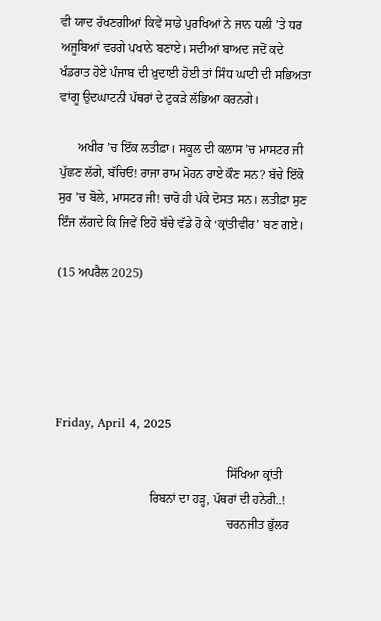ਵੀ ਯਾਦ ਰੱਖਣਗੀਆਂ ਕਿਵੇਂ ਸਾਡੇ ਪੁਰਖਿਆਂ ਨੇ ਜਾਨ ਧਲੀ ’ਤੇ ਧਰ ਅਜੂਬਿਆਂ ਵਰਗੇ ਪਖਾਨੇ ਬਣਾਏ। ਸਦੀਆਂ ਬਾਅਦ ਜਦੋਂ ਕਦੇ ਖੰਡਰਾਤ ਹੋਏ ਪੰਜਾਬ ਦੀ ਖ਼ੁਦਾਈ ਹੋਈ ਤਾਂ ਸਿੰਧ ਘਾਟੀ ਦੀ ਸਭਿਅਤਾ ਵਾਂਗੂ ਉਦਘਾਟਨੀ ਪੱਥਰਾਂ ਦੇ ਟੁਕੜੇ ਲੱਭਿਆ ਕਰਨਗੇ।

      ਅਖੀਰ ’ਚ ਇੱਕ ਲਤੀਫ਼ਾ। ਸਕੂਲ ਦੀ ਕਲਾਸ ’ਚ ਮਾਸਟਰ ਜੀ ਪੁੱਛਣ ਲੱਗੇ, ਬੱਚਿਓ! ਰਾਜਾ ਰਾਮ ਮੋਹਨ ਰਾਏ ਕੌਣ ਸਨ? ਬੱਚੇ ਇੱਕੋ ਸੁਰ ’ਚ ਬੋਲੇ, ਮਾਸਟਰ ਜੀ! ਚਾਰੋ ਹੀ ਪੱਕੇ ਦੋਸਤ ਸਨ। ਲਤੀਫ਼ਾ ਸੁਣ ਇੰਜ ਲੱਗਦੇ ਕਿ ਜਿਵੇਂ ਇਹੋ ਬੱਚੇ ਵੱਡੇ ਹੋ ਕੇ ‘ਕ੍ਰਾਂਤੀਵੀਰ’ ਬਣ ਗਏ।

(15 ਅਪਰੈਲ 2025)





Friday, April 4, 2025

                                                       ਸਿੱਖਿਆ ਕ੍ਰਾਂਤੀ
                              ਰਿਬਨਾਂ ਦਾ ਹੜ੍ਹ, ਪੱਥਰਾਂ ਦੀ ਹਨੇਰੀ..!
                                                       ਚਰਨਜੀਤ ਭੁੱਲਰ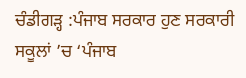ਚੰਡੀਗੜ੍ਹ :ਪੰਜਾਬ ਸਰਕਾਰ ਹੁਣ ਸਰਕਾਰੀ ਸਕੂਲਾਂ ’ਚ ‘ਪੰਜਾਬ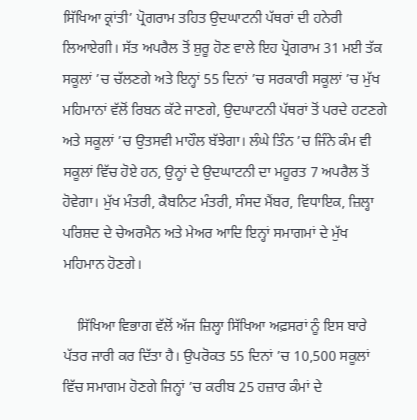ਸਿੱਖਿਆ ਕ੍ਰਾਂਤੀ’ ਪ੍ਰੋਗਰਾਮ ਤਹਿਤ ਉਦਘਾਟਨੀ ਪੱਥਰਾਂ ਦੀ ਹਨੇਰੀ ਲਿਆਏਗੀ। ਸੱਤ ਅਪਰੈਲ ਤੋਂ ਸ਼ੁਰੂ ਹੋਣ ਵਾਲੇ ਇਹ ਪ੍ਰੋਗਰਾਮ 31 ਮਈ ਤੱਕ ਸਕੂਲਾਂ ’ਚ ਚੱਲਣਗੇ ਅਤੇ ਇਨ੍ਹਾਂ 55 ਦਿਨਾਂ ’ਚ ਸਰਕਾਰੀ ਸਕੂਲਾਂ ’ਚ ਮੁੱਖ ਮਹਿਮਾਨਾਂ ਵੱਲੋਂ ਰਿਬਨ ਕੱਟੇ ਜਾਣਗੇ, ਉਦਘਾਟਨੀ ਪੱਥਰਾਂ ਤੋਂ ਪਰਦੇ ਹਟਣਗੇ ਅਤੇ ਸਕੂਲਾਂ ’ਚ ਉਤਸਵੀ ਮਾਹੌਲ ਬੱਝੇਗਾ। ਲੰਘੇ ਤਿੰਨ ’ਚ ਜਿੰਨੇ ਕੰਮ ਵੀ ਸਕੂਲਾਂ ਵਿੱਚ ਹੋਏ ਹਨ, ਉਨ੍ਹਾਂ ਦੇ ਉਦਘਾਟਨੀ ਦਾ ਮਹੂਰਤ 7 ਅਪਰੈਲ ਤੋਂ ਹੋਵੇਗਾ। ਮੁੱਖ ਮੰਤਰੀ, ਕੈਬਨਿਟ ਮੰਤਰੀ, ਸੰਸਦ ਮੈਂਬਰ, ਵਿਧਾਇਕ, ਜ਼ਿਲ੍ਹਾ ਪਰਿਸ਼ਦ ਦੇ ਚੇਅਰਮੈਨ ਅਤੇ ਮੇਅਰ ਆਦਿ ਇਨ੍ਹਾਂ ਸਮਾਗਮਾਂ ਦੇ ਮੁੱਖ ਮਹਿਮਾਨ ਹੋਣਗੇ।

    ਸਿੱਖਿਆ ਵਿਭਾਗ ਵੱਲੋਂ ਅੱਜ ਜ਼ਿਲ੍ਹਾ ਸਿੱਖਿਆ ਅਫ਼ਸਰਾਂ ਨੂੰ ਇਸ ਬਾਰੇ ਪੱਤਰ ਜਾਰੀ ਕਰ ਦਿੱਤਾ ਹੈ। ਉਪਰੋਕਤ 55 ਦਿਨਾਂ ’ਚ 10,500 ਸਕੂਲਾਂ ਵਿੱਚ ਸਮਾਗਮ ਹੋਣਗੇ ਜਿਨ੍ਹਾਂ ’ਚ ਕਰੀਬ 25 ਹਜ਼ਾਰ ਕੰਮਾਂ ਦੇ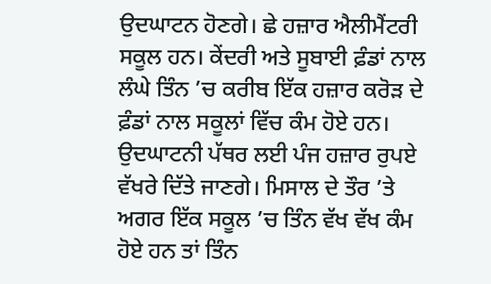ਉਦਘਾਟਨ ਹੋਣਗੇ। ਛੇ ਹਜ਼ਾਰ ਐਲੀਮੈਂਟਰੀ ਸਕੂਲ ਹਨ। ਕੇਂਦਰੀ ਅਤੇ ਸੂਬਾਈ ਫ਼ੰਡਾਂ ਨਾਲ ਲੰਘੇ ਤਿੰਨ ’ਚ ਕਰੀਬ ਇੱਕ ਹਜ਼ਾਰ ਕਰੋੜ ਦੇ ਫ਼ੰਡਾਂ ਨਾਲ ਸਕੂਲਾਂ ਵਿੱਚ ਕੰਮ ਹੋਏ ਹਨ। ਉਦਘਾਟਨੀ ਪੱਥਰ ਲਈ ਪੰਜ ਹਜ਼ਾਰ ਰੁਪਏ ਵੱਖਰੇ ਦਿੱਤੇ ਜਾਣਗੇ। ਮਿਸਾਲ ਦੇ ਤੌਰ ’ਤੇ ਅਗਰ ਇੱਕ ਸਕੂਲ ’ਚ ਤਿੰਨ ਵੱਖ ਵੱਖ ਕੰਮ ਹੋਏ ਹਨ ਤਾਂ ਤਿੰਨ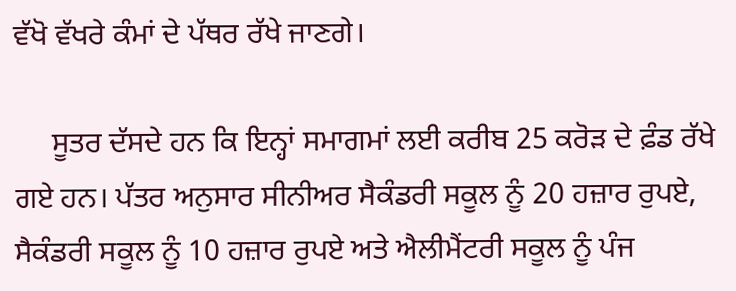ਵੱਖੋ ਵੱਖਰੇ ਕੰਮਾਂ ਦੇ ਪੱਥਰ ਰੱਖੇ ਜਾਣਗੇ।

     ਸੂਤਰ ਦੱਸਦੇ ਹਨ ਕਿ ਇਨ੍ਹਾਂ ਸਮਾਗਮਾਂ ਲਈ ਕਰੀਬ 25 ਕਰੋੜ ਦੇ ਫ਼ੰਡ ਰੱਖੇ ਗਏ ਹਨ। ਪੱਤਰ ਅਨੁਸਾਰ ਸੀਨੀਅਰ ਸੈਕੰਡਰੀ ਸਕੂਲ ਨੂੰ 20 ਹਜ਼ਾਰ ਰੁਪਏ, ਸੈਕੰਡਰੀ ਸਕੂਲ ਨੂੰ 10 ਹਜ਼ਾਰ ਰੁਪਏ ਅਤੇ ਐਲੀਮੈਂਟਰੀ ਸਕੂਲ ਨੂੰ ਪੰਜ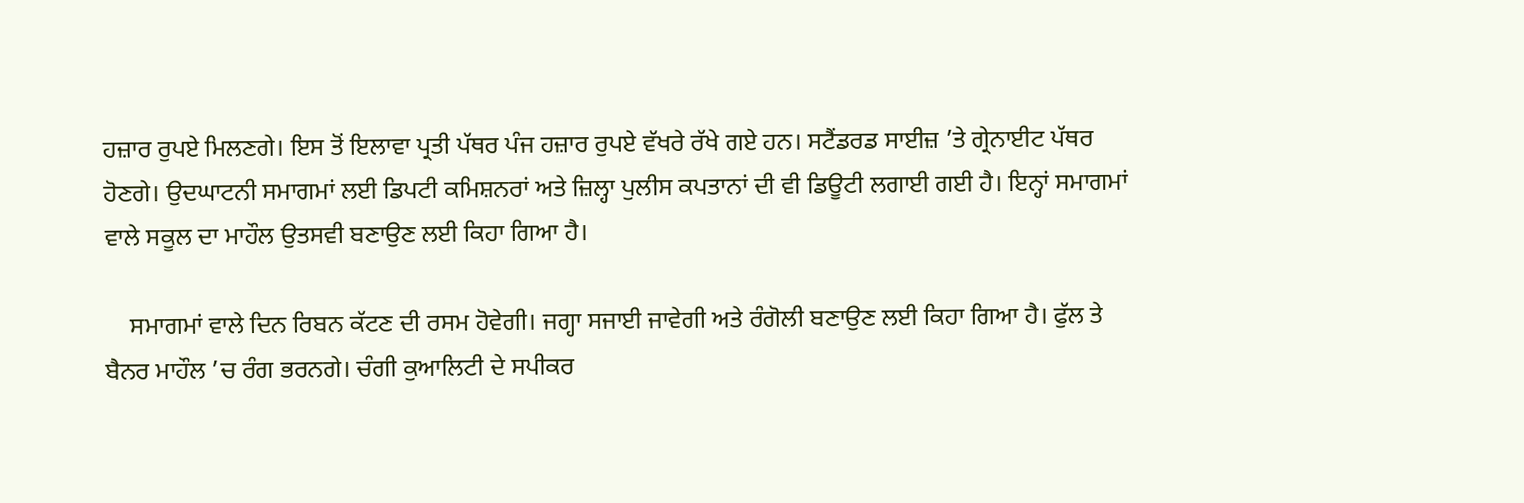ਹਜ਼ਾਰ ਰੁਪਏ ਮਿਲਣਗੇ। ਇਸ ਤੋਂ ਇਲਾਵਾ ਪ੍ਰਤੀ ਪੱਥਰ ਪੰਜ ਹਜ਼ਾਰ ਰੁਪਏ ਵੱਖਰੇ ਰੱਖੇ ਗਏ ਹਨ। ਸਟੈਂਡਰਡ ਸਾਈਜ਼ ’ਤੇ ਗ੍ਰੇਨਾਈਟ ਪੱਥਰ ਹੋਣਗੇ। ਉਦਘਾਟਨੀ ਸਮਾਗਮਾਂ ਲਈ ਡਿਪਟੀ ਕਮਿਸ਼ਨਰਾਂ ਅਤੇ ਜ਼ਿਲ੍ਹਾ ਪੁਲੀਸ ਕਪਤਾਨਾਂ ਦੀ ਵੀ ਡਿਊਟੀ ਲਗਾਈ ਗਈ ਹੈ। ਇਨ੍ਹਾਂ ਸਮਾਗਮਾਂ ਵਾਲੇ ਸਕੂਲ ਦਾ ਮਾਹੌਲ ਉਤਸਵੀ ਬਣਾਉਣ ਲਈ ਕਿਹਾ ਗਿਆ ਹੈ।

    ਸਮਾਗਮਾਂ ਵਾਲੇ ਦਿਨ ਰਿਬਨ ਕੱਟਣ ਦੀ ਰਸਮ ਹੋਵੇਗੀ। ਜਗ੍ਹਾ ਸਜਾਈ ਜਾਵੇਗੀ ਅਤੇ ਰੰਗੋਲੀ ਬਣਾਉਣ ਲਈ ਕਿਹਾ ਗਿਆ ਹੈ। ਫੁੱਲ ਤੇ ਬੈਨਰ ਮਾਹੌਲ ’ਚ ਰੰਗ ਭਰਨਗੇ। ਚੰਗੀ ਕੁਆਲਿਟੀ ਦੇ ਸਪੀਕਰ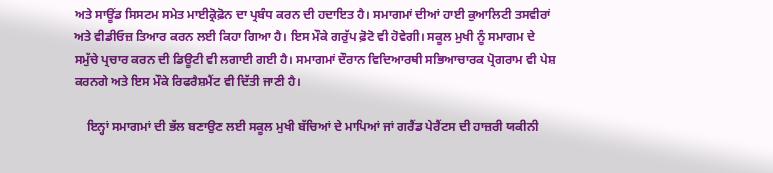ਅਤੇ ਸਾਊਂਡ ਸਿਸਟਮ ਸਮੇਤ ਮਾਈਕ੍ਰੋਫ਼ੋਨ ਦਾ ਪ੍ਰਬੰਧ ਕਰਨ ਦੀ ਹਦਾਇਤ ਹੈ। ਸਮਾਗਮਾਂ ਦੀਆਂ ਹਾਈ ਕੁਆਲਿਟੀ ਤਸਵੀਰਾਂ ਅਤੇ ਵੀਡੀਓਜ਼ ਤਿਆਰ ਕਰਨ ਲਈ ਕਿਹਾ ਗਿਆ ਹੈ। ਇਸ ਮੌਕੇ ਗਰੁੱਪ ਫ਼ੋਟੋ ਵੀ ਹੋਵੇਗੀ। ਸਕੂਲ ਮੁਖੀ ਨੂੰ ਸਮਾਗਮ ਦੇ ਸਮੁੱਚੇ ਪ੍ਰਚਾਰ ਕਰਨ ਦੀ ਡਿਊਟੀ ਵੀ ਲਗਾਈ ਗਈ ਹੈ। ਸਮਾਗਮਾਂ ਦੌਰਾਨ ਵਿਦਿਆਰਥੀ ਸਭਿਆਚਾਰਕ ਪ੍ਰੋਗਰਾਮ ਵੀ ਪੇਸ਼ ਕਰਨਗੇ ਅਤੇ ਇਸ ਮੌਕੇ ਰਿਫਰੈਸ਼ਮੈਂਟ ਵੀ ਦਿੱਤੀ ਜਾਣੀ ਹੈ।

    ਇਨ੍ਹਾਂ ਸਮਾਗਮਾਂ ਦੀ ਭੱਲ ਬਣਾਉਣ ਲਈ ਸਕੂਲ ਮੁਖੀ ਬੱਚਿਆਂ ਦੇ ਮਾਪਿਆਂ ਜਾਂ ਗਰੈਂਡ ਪੇਰੈਂਟਸ ਦੀ ਹਾਜ਼ਰੀ ਯਕੀਨੀ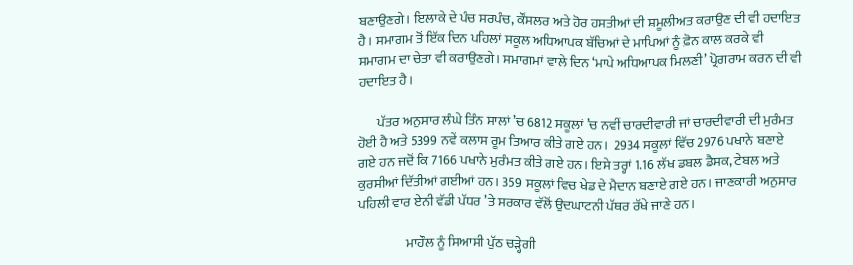ਬਣਾਉਣਗੇ। ਇਲਾਕੇ ਦੇ ਪੰਚ ਸਰਪੰਚ, ਕੌਂਸਲਰ ਅਤੇ ਹੋਰ ਹਸਤੀਆਂ ਦੀ ਸ਼ਮੂਲੀਅਤ ਕਰਾਉਣ ਦੀ ਵੀ ਹਦਾਇਤ ਹੈ। ਸਮਾਗਮ ਤੋਂ ਇੱਕ ਦਿਨ ਪਹਿਲਾਂ ਸਕੂਲ ਅਧਿਆਪਕ ਬੱਚਿਆਂ ਦੇ ਮਾਪਿਆਂ ਨੂੰ ਫ਼ੋਨ ਕਾਲ ਕਰਕੇ ਵੀ ਸਮਾਗਮ ਦਾ ਚੇਤਾ ਵੀ ਕਰਾਉਣਗੇ। ਸਮਾਗਮਾਂ ਵਾਲੇ ਦਿਨ ‘ਮਾਪੇ ਅਧਿਆਪਕ ਮਿਲਣੀ’ ਪ੍ਰੋਗਰਾਮ ਕਰਨ ਦੀ ਵੀ ਹਦਾਇਤ ਹੈ।

       ਪੱਤਰ ਅਨੁਸਾਰ ਲੰਘੇ ਤਿੰਨ ਸਾਲਾਂ ’ਚ 6812 ਸਕੂਲਾਂ ’ਚ ਨਵੀਂ ਚਾਰਦੀਵਾਰੀ ਜਾਂ ਚਾਰਦੀਵਾਰੀ ਦੀ ਮੁਰੰਮਤ ਹੋਈ ਹੈ ਅਤੇ 5399 ਨਵੇਂ ਕਲਾਸ ਰੂਮ ਤਿਆਰ ਕੀਤੇ ਗਏ ਹਨ।  2934 ਸਕੂਲਾਂ ਵਿੱਚ 2976 ਪਖਾਨੇ ਬਣਾਏ ਗਏ ਹਨ ਜਦੋਂ ਕਿ 7166 ਪਖਾਨੇ ਮੁਰੰਮਤ ਕੀਤੇ ਗਏ ਹਨ। ਇਸੇ ਤਰ੍ਹਾਂ 1.16 ਲੱਖ ਡਬਲ ਡੈਸਕ, ਟੇਬਲ ਅਤੇ ਕੁਰਸੀਆਂ ਦਿੱਤੀਆਂ ਗਈਆਂ ਹਨ। 359 ਸਕੂਲਾਂ ਵਿਚ ਖੇਡ ਦੇ ਮੈਦਾਨ ਬਣਾਏ ਗਏ ਹਨ। ਜਾਣਕਾਰੀ ਅਨੁਸਾਰ ਪਹਿਲੀ ਵਾਰ ਏਨੀ ਵੱਡੀ ਪੱਧਰ ’ਤੇ ਸਰਕਾਰ ਵੱਲੋਂ ਉਦਘਾਟਨੀ ਪੱਥਰ ਰੱਖੇ ਜਾਣੇ ਹਨ।

                  ਮਾਹੌਲ ਨੂੰ ਸਿਆਸੀ ਪੁੱਠ ਚੜ੍ਹੇਗੀ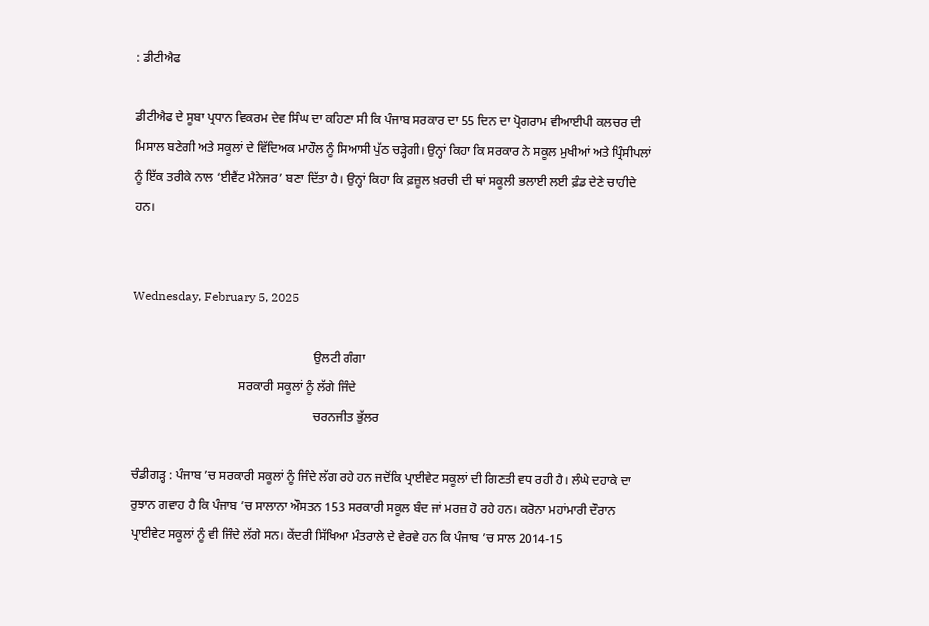: ਡੀਟੀਐਫ

ਡੀਟੀਐਫ ਦੇ ਸੂਬਾ ਪ੍ਰਧਾਨ ਵਿਕਰਮ ਦੇਵ ਸਿੰਘ ਦਾ ਕਹਿਣਾ ਸੀ ਕਿ ਪੰਜਾਬ ਸਰਕਾਰ ਦਾ 55 ਦਿਨ ਦਾ ਪ੍ਰੋਗਰਾਮ ਵੀਆਈਪੀ ਕਲਚਰ ਦੀ ਮਿਸਾਲ ਬਣੇਗੀ ਅਤੇ ਸਕੂਲਾਂ ਦੇ ਵਿੱਦਿਅਕ ਮਾਹੌਲ ਨੂੰ ਸਿਆਸੀ ਪੁੱਠ ਚੜ੍ਹੇਗੀ। ਉਨ੍ਹਾਂ ਕਿਹਾ ਕਿ ਸਰਕਾਰ ਨੇ ਸਕੂਲ ਮੁਖੀਆਂ ਅਤੇ ਪ੍ਰਿੰਸੀਪਲਾਂ ਨੂੰ ਇੱਕ ਤਰੀਕੇ ਨਾਲ ‘ਈਵੈਂਟ ਮੈਨੇਜਰ’ ਬਣਾ ਦਿੱਤਾ ਹੈ। ਉਨ੍ਹਾਂ ਕਿਹਾ ਕਿ ਫ਼ਜ਼ੂਲ ਖ਼ਰਚੀ ਦੀ ਥਾਂ ਸਕੂਲੀ ਭਲਾਈ ਲਈ ਫ਼ੰਡ ਦੇਣੇ ਚਾਹੀਦੇ ਹਨ।


Wednesday, February 5, 2025

                                                          ਉਲਟੀ ਗੰਗਾ
                                  ਸਰਕਾਰੀ ਸਕੂਲਾਂ ਨੂੰ ਲੱਗੇ ਜਿੰਦੇ
                                                          ਚਰਨਜੀਤ ਭੁੱਲਰ

ਚੰਡੀਗੜ੍ਹ : ਪੰਜਾਬ ’ਚ ਸਰਕਾਰੀ ਸਕੂਲਾਂ ਨੂੰ ਜਿੰਦੇ ਲੱਗ ਰਹੇ ਹਨ ਜਦੋਂਕਿ ਪ੍ਰਾਈਵੇਟ ਸਕੂਲਾਂ ਦੀ ਗਿਣਤੀ ਵਧ ਰਹੀ ਹੈ। ਲੰਘੇ ਦਹਾਕੇ ਦਾ ਰੁਝਾਨ ਗਵਾਹ ਹੈ ਕਿ ਪੰਜਾਬ ’ਚ ਸਾਲਾਨਾ ਔਸਤਨ 153 ਸਰਕਾਰੀ ਸਕੂਲ ਬੰਦ ਜਾਂ ਮਰਜ਼ ਹੋ ਰਹੇ ਹਨ। ਕਰੋਨਾ ਮਹਾਂਮਾਰੀ ਦੌਰਾਨ ਪ੍ਰਾਈਵੇਟ ਸਕੂਲਾਂ ਨੂੰ ਵੀ ਜਿੰਦੇ ਲੱਗੇ ਸਨ। ਕੇਂਦਰੀ ਸਿੱਖਿਆ ਮੰਤਰਾਲੇ ਦੇ ਵੇਰਵੇ ਹਨ ਕਿ ਪੰਜਾਬ ’ਚ ਸਾਲ 2014-15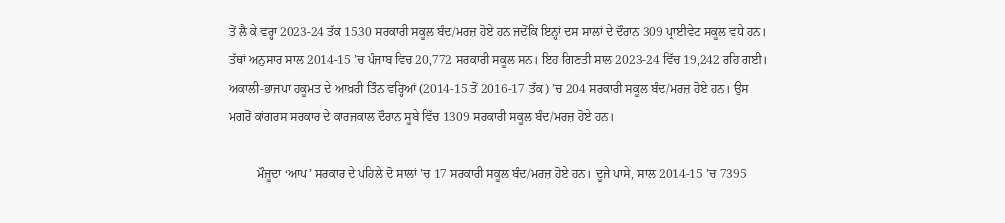ਤੋਂ ਲੈ ਕੇ ਵਰ੍ਹਾ 2023-24 ਤੱਕ 1530 ਸਰਕਾਰੀ ਸਕੂਲ ਬੰਦ/ਮਰਜ਼ ਹੋਏ ਹਨ ਜਦੋਂਕਿ ਇਨ੍ਹਾਂ ਦਸ ਸਾਲਾਂ ਦੇ ਦੌਰਾਨ 309 ਪ੍ਰਾਈਵੇਟ ਸਕੂਲ ਵਧੇ ਹਨ। ਤੱਥਾਂ ਅਨੁਸਾਰ ਸਾਲ 2014-15 ’ਚ ਪੰਜਾਬ ਵਿਚ 20,772 ਸਰਕਾਰੀ ਸਕੂਲ ਸਨ। ਇਹ ਗਿਣਤੀ ਸਾਲ 2023-24 ਵਿੱਚ 19,242 ਰਹਿ ਗਈ। ਅਕਾਲੀ-ਭਾਜਪਾ ਹਕੂਮਤ ਦੇ ਆਖ਼ਰੀ ਤਿੰਨ ਵਰ੍ਹਿਆਂ (2014-15 ਤੋਂ 2016-17 ਤੱਕ) ’ਚ 204 ਸਰਕਾਰੀ ਸਕੂਲ ਬੰਦ/ਮਰਜ਼ ਹੋਏ ਹਨ। ਉਸ ਮਗਰੋਂ ਕਾਂਗਰਸ ਸਰਕਾਰ ਦੇ ਕਾਰਜਕਾਲ ਦੌਰਾਨ ਸੂਬੇ ਵਿੱਚ 1309 ਸਰਕਾਰੀ ਸਕੂਲ ਬੰਦ/ਮਰਜ਼ ਹੋਏ ਹਨ।

         ਮੌਜੂਦਾ ‘ਆਪ’ ਸਰਕਾਰ ਦੇ ਪਹਿਲੇ ਦੋ ਸਾਲਾਂ ’ਚ 17 ਸਰਕਾਰੀ ਸਕੂਲ ਬੰਦ/ਮਰਜ਼ ਹੋਏ ਹਨ। ਦੂਜੇ ਪਾਸੇ, ਸਾਲ 2014-15 ’ਚ 7395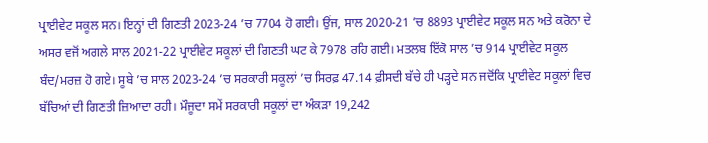ਪ੍ਰਾਈਵੇਟ ਸਕੂਲ ਸਨ। ਇਨ੍ਹਾਂ ਦੀ ਗਿਣਤੀ 2023-24 ’ਚ 7704 ਹੋ ਗਈ। ਉਂਜ, ਸਾਲ 2020-21 ’ਚ 8893 ਪ੍ਰਾਈਵੇਟ ਸਕੂਲ ਸਨ ਅਤੇ ਕਰੋਨਾ ਦੇ ਅਸਰ ਵਜੋਂ ਅਗਲੇ ਸਾਲ 2021-22 ਪ੍ਰਾਈਵੇਟ ਸਕੂਲਾਂ ਦੀ ਗਿਣਤੀ ਘਟ ਕੇ 7978 ਰਹਿ ਗਈ। ਮਤਲਬ ਇੱਕੋ ਸਾਲ ’ਚ 914 ਪ੍ਰਾਈਵੇਟ ਸਕੂਲ ਬੰਦ/ਮਰਜ਼ ਹੋ ਗਏ। ਸੂਬੇ ’ਚ ਸਾਲ 2023-24 ’ਚ ਸਰਕਾਰੀ ਸਕੂਲਾਂ ’ਚ ਸਿਰਫ਼ 47.14 ਫ਼ੀਸਦੀ ਬੱਚੇ ਹੀ ਪੜ੍ਹਦੇ ਸਨ ਜਦੋਂਕਿ ਪ੍ਰਾਈਵੇਟ ਸਕੂਲਾਂ ਵਿਚ ਬੱਚਿਆਂ ਦੀ ਗਿਣਤੀ ਜ਼ਿਆਦਾ ਰਹੀ। ਮੌਜੂਦਾ ਸਮੇਂ ਸਰਕਾਰੀ ਸਕੂਲਾਂ ਦਾ ਅੰਕੜਾ 19,242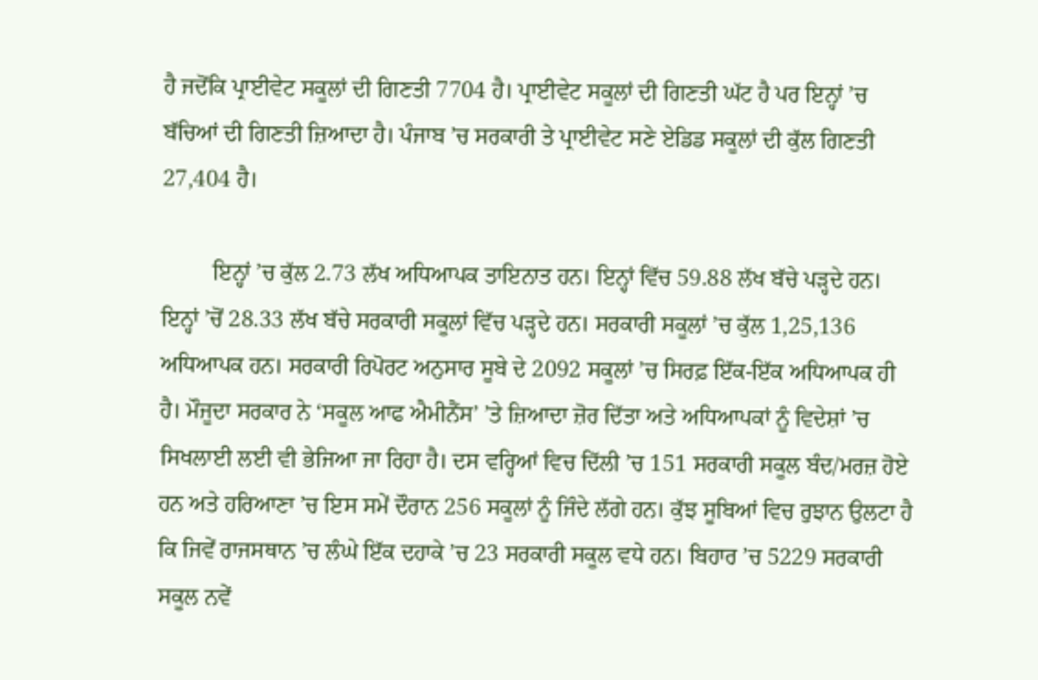ਹੈ ਜਦੋਂਕਿ ਪ੍ਰਾਈਵੇਟ ਸਕੂਲਾਂ ਦੀ ਗਿਣਤੀ 7704 ਹੈ। ਪ੍ਰਾਈਵੇਟ ਸਕੂਲਾਂ ਦੀ ਗਿਣਤੀ ਘੱਟ ਹੈ ਪਰ ਇਨ੍ਹਾਂ ’ਚ ਬੱਚਿਆਂ ਦੀ ਗਿਣਤੀ ਜ਼ਿਆਦਾ ਹੈ। ਪੰਜਾਬ ’ਚ ਸਰਕਾਰੀ ਤੇ ਪ੍ਰਾਈਵੇਟ ਸਣੇ ਏਡਿਡ ਸਕੂਲਾਂ ਦੀ ਕੁੱਲ ਗਿਣਤੀ 27,404 ਹੈ।

         ਇਨ੍ਹਾਂ ’ਚ ਕੁੱਲ 2.73 ਲੱਖ ਅਧਿਆਪਕ ਤਾਇਨਾਤ ਹਨ। ਇਨ੍ਹਾਂ ਵਿੱਚ 59.88 ਲੱਖ ਬੱਚੇ ਪੜ੍ਹਦੇ ਹਨ। ਇਨ੍ਹਾਂ ’ਚੋਂ 28.33 ਲੱਖ ਬੱਚੇ ਸਰਕਾਰੀ ਸਕੂਲਾਂ ਵਿੱਚ ਪੜ੍ਹਦੇ ਹਨ। ਸਰਕਾਰੀ ਸਕੂਲਾਂ ’ਚ ਕੁੱਲ 1,25,136 ਅਧਿਆਪਕ ਹਨ। ਸਰਕਾਰੀ ਰਿਪੋਰਟ ਅਨੁਸਾਰ ਸੂਬੇ ਦੇ 2092 ਸਕੂਲਾਂ ’ਚ ਸਿਰਫ਼ ਇੱਕ-ਇੱਕ ਅਧਿਆਪਕ ਹੀ ਹੈ। ਮੌਜੂਦਾ ਸਰਕਾਰ ਨੇ ‘ਸਕੂਲ ਆਫ ਐਮੀਨੈਂਸ’ ’ਤੇ ਜ਼ਿਆਦਾ ਜ਼ੋਰ ਦਿੱਤਾ ਅਤੇ ਅਧਿਆਪਕਾਂ ਨੂੰ ਵਿਦੇਸ਼ਾਂ ’ਚ ਸਿਖਲਾਈ ਲਈ ਵੀ ਭੇਜਿਆ ਜਾ ਰਿਹਾ ਹੈ। ਦਸ ਵਰ੍ਹਿਆਂ ਵਿਚ ਦਿੱਲੀ ’ਚ 151 ਸਰਕਾਰੀ ਸਕੂਲ ਬੰਦ/ਮਰਜ਼ ਹੋਏ ਹਨ ਅਤੇ ਹਰਿਆਣਾ ’ਚ ਇਸ ਸਮੇਂ ਦੌਰਾਨ 256 ਸਕੂਲਾਂ ਨੂੰ ਜਿੰਦੇ ਲੱਗੇ ਹਨ। ਕੁੱਝ ਸੂਬਿਆਂ ਵਿਚ ਰੁਝਾਨ ਉਲਟਾ ਹੈ ਕਿ ਜਿਵੇਂ ਰਾਜਸਥਾਨ ’ਚ ਲੰਘੇ ਇੱਕ ਦਹਾਕੇ ’ਚ 23 ਸਰਕਾਰੀ ਸਕੂਲ ਵਧੇ ਹਨ। ਬਿਹਾਰ ’ਚ 5229 ਸਰਕਾਰੀ ਸਕੂਲ ਨਵੇਂ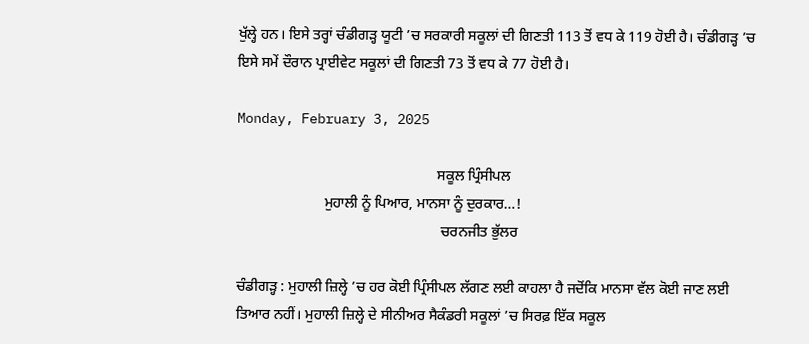ਖੁੱਲ੍ਹੇ ਹਨ। ਇਸੇ ਤਰ੍ਹਾਂ ਚੰਡੀਗੜ੍ਹ ਯੂਟੀ ’ਚ ਸਰਕਾਰੀ ਸਕੂਲਾਂ ਦੀ ਗਿਣਤੀ 113 ਤੋਂ ਵਧ ਕੇ 119 ਹੋਈ ਹੈ। ਚੰਡੀਗੜ੍ਹ ’ਚ ਇਸੇ ਸਮੇਂ ਦੌਰਾਨ ਪ੍ਰਾਈਵੇਟ ਸਕੂਲਾਂ ਦੀ ਗਿਣਤੀ 73 ਤੋਂ ਵਧ ਕੇ 77 ਹੋਈ ਹੈ।

Monday, February 3, 2025

                                                       ਸਕੂਲ ਪ੍ਰਿੰਸੀਪਲ
                        ਮੁਹਾਲੀ ਨੂੰ ਪਿਆਰ, ਮਾਨਸਾ ਨੂੰ ਦੁਰਕਾਰ…!
                                                        ਚਰਨਜੀਤ ਭੁੱਲਰ

ਚੰਡੀਗੜ੍ਹ : ਮੁਹਾਲੀ ਜ਼ਿਲ੍ਹੇ ’ਚ ਹਰ ਕੋਈ ਪ੍ਰਿੰਸੀਪਲ ਲੱਗਣ ਲਈ ਕਾਹਲਾ ਹੈ ਜਦੋਂਕਿ ਮਾਨਸਾ ਵੱਲ ਕੋਈ ਜਾਣ ਲਈ ਤਿਆਰ ਨਹੀਂ। ਮੁਹਾਲੀ ਜ਼ਿਲ੍ਹੇ ਦੇ ਸੀਨੀਅਰ ਸੈਕੰਡਰੀ ਸਕੂਲਾਂ ’ਚ ਸਿਰਫ਼ ਇੱਕ ਸਕੂਲ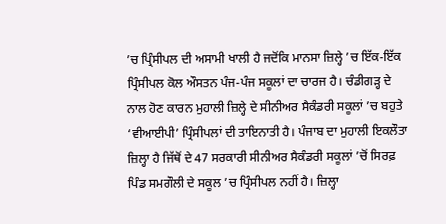’ਚ ਪ੍ਰਿੰਸੀਪਲ ਦੀ ਅਸਾਮੀ ਖਾਲੀ ਹੈ ਜਦੋਂਕਿ ਮਾਨਸਾ ਜ਼ਿਲ੍ਹੇ ’ਚ ਇੱਕ-ਇੱਕ ਪ੍ਰਿੰਸੀਪਲ ਕੋਲ ਔਸਤਨ ਪੰਜ-ਪੰਜ ਸਕੂਲਾਂ ਦਾ ਚਾਰਜ ਹੈ। ਚੰਡੀਗੜ੍ਹ ਦੇ ਨਾਲ ਹੋਣ ਕਾਰਨ ਮੁਹਾਲੀ ਜ਼ਿਲ੍ਹੇ ਦੇ ਸੀਨੀਅਰ ਸੈਕੰਡਰੀ ਸਕੂਲਾਂ ’ਚ ਬਹੁਤੇ ‘ਵੀਆਈਪੀ’ ਪ੍ਰਿੰਸੀਪਲਾਂ ਦੀ ਤਾਇਨਾਤੀ ਹੈ। ਪੰਜਾਬ ਦਾ ਮੁਹਾਲੀ ਇਕਲੌਤਾ ਜ਼ਿਲ੍ਹਾ ਹੈ ਜਿੱਥੋਂ ਦੇ 47 ਸਰਕਾਰੀ ਸੀਨੀਅਰ ਸੈਕੰਡਰੀ ਸਕੂਲਾਂ ’ਚੋਂ ਸਿਰਫ਼ ਪਿੰਡ ਸਮਗੌਲੀ ਦੇ ਸਕੂਲ ’ਚ ਪ੍ਰਿੰਸੀਪਲ ਨਹੀਂ ਹੈ। ਜ਼ਿਲ੍ਹਾ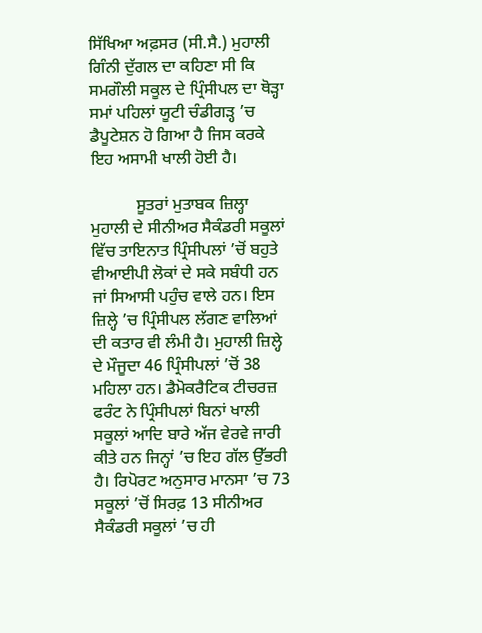ਸਿੱਖਿਆ ਅਫ਼ਸਰ (ਸੀ.ਸੈ.) ਮੁਹਾਲੀ ਗਿੰਨੀ ਦੁੱਗਲ ਦਾ ਕਹਿਣਾ ਸੀ ਕਿ ਸਮਗੌਲੀ ਸਕੂਲ ਦੇ ਪ੍ਰਿੰਸੀਪਲ ਦਾ ਥੋੜ੍ਹਾ ਸਮਾਂ ਪਹਿਲਾਂ ਯੂਟੀ ਚੰਡੀਗੜ੍ਹ ’ਚ ਡੈਪੂਟੇਸ਼ਨ ਹੋ ਗਿਆ ਹੈ ਜਿਸ ਕਰਕੇ ਇਹ ਅਸਾਮੀ ਖਾਲੀ ਹੋਈ ਹੈ।

           ਸੂਤਰਾਂ ਮੁਤਾਬਕ ਜ਼ਿਲ੍ਹਾ ਮੁਹਾਲੀ ਦੇ ਸੀਨੀਅਰ ਸੈਕੰਡਰੀ ਸਕੂਲਾਂ ਵਿੱਚ ਤਾਇਨਾਤ ਪ੍ਰਿੰਸੀਪਲਾਂ ’ਚੋਂ ਬਹੁਤੇ ਵੀਆਈਪੀ ਲੋਕਾਂ ਦੇ ਸਕੇ ਸਬੰਧੀ ਹਨ ਜਾਂ ਸਿਆਸੀ ਪਹੁੰਚ ਵਾਲੇ ਹਨ। ਇਸ ਜ਼ਿਲ੍ਹੇ ’ਚ ਪ੍ਰਿੰਸੀਪਲ ਲੱਗਣ ਵਾਲਿਆਂ ਦੀ ਕਤਾਰ ਵੀ ਲੰਮੀ ਹੈ। ਮੁਹਾਲੀ ਜ਼ਿਲ੍ਹੇ ਦੇ ਮੌਜੂਦਾ 46 ਪ੍ਰਿੰਸੀਪਲਾਂ ’ਚੋਂ 38 ਮਹਿਲਾ ਹਨ। ਡੈਮੋਕਰੈਟਿਕ ਟੀਚਰਜ਼ ਫਰੰਟ ਨੇ ਪ੍ਰਿੰਸੀਪਲਾਂ ਬਿਨਾਂ ਖਾਲੀ ਸਕੂਲਾਂ ਆਦਿ ਬਾਰੇ ਅੱਜ ਵੇਰਵੇ ਜਾਰੀ ਕੀਤੇ ਹਨ ਜਿਨ੍ਹਾਂ ’ਚ ਇਹ ਗੱਲ ਉੱਭਰੀ ਹੈ। ਰਿਪੋਰਟ ਅਨੁਸਾਰ ਮਾਨਸਾ ’ਚ 73 ਸਕੂਲਾਂ ’ਚੋਂ ਸਿਰਫ਼ 13 ਸੀਨੀਅਰ ਸੈਕੰਡਰੀ ਸਕੂਲਾਂ ’ਚ ਹੀ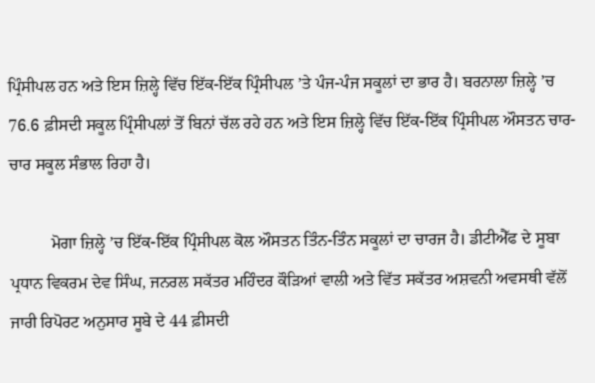ਪ੍ਰਿੰਸੀਪਲ ਹਨ ਅਤੇ ਇਸ ਜ਼ਿਲ੍ਹੇ ਵਿੱਚ ਇੱਕ-ਇੱਕ ਪ੍ਰਿੰਸੀਪਲ ’ਤੇ ਪੰਜ-ਪੰਜ ਸਕੂਲਾਂ ਦਾ ਭਾਰ ਹੈ। ਬਰਨਾਲਾ ਜ਼ਿਲ੍ਹੇ ’ਚ 76.6 ਫ਼ੀਸਦੀ ਸਕੂਲ ਪ੍ਰਿੰਸੀਪਲਾਂ ਤੋਂ ਬਿਨਾਂ ਚੱਲ ਰਹੇ ਹਨ ਅਤੇ ਇਸ ਜ਼ਿਲ੍ਹੇ ਵਿੱਚ ਇੱਕ-ਇੱਕ ਪ੍ਰਿੰਸੀਪਲ ਔਸਤਨ ਚਾਰ-ਚਾਰ ਸਕੂਲ ਸੰਭਾਲ ਰਿਹਾ ਹੈ।

          ਮੋਗਾ ਜ਼ਿਲ੍ਹੇ ’ਚ ਇੱਕ-ਇੱਕ ਪ੍ਰਿੰਸੀਪਲ ਕੋਲ ਔਸਤਨ ਤਿੰਨ-ਤਿੰਨ ਸਕੂਲਾਂ ਦਾ ਚਾਰਜ ਹੈ। ਡੀਟੀਐੱਫ ਦੇ ਸੂਬਾ ਪ੍ਰਧਾਨ ਵਿਕਰਮ ਦੇਵ ਸਿੰਘ, ਜਨਰਲ ਸਕੱਤਰ ਮਹਿੰਦਰ ਕੌੜਿਆਂ ਵਾਲੀ ਅਤੇ ਵਿੱਤ ਸਕੱਤਰ ਅਸ਼ਵਨੀ ਅਵਸਥੀ ਵੱਲੋਂ ਜਾਰੀ ਰਿਪੋਰਟ ਅਨੁਸਾਰ ਸੂਬੇ ਦੇ 44 ਫ਼ੀਸਦੀ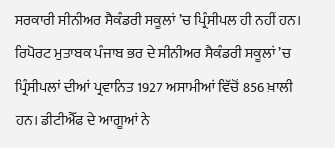ਸਰਕਾਰੀ ਸੀਨੀਅਰ ਸੈਕੰਡਰੀ ਸਕੂਲਾਂ ’ਚ ਪ੍ਰਿੰਸੀਪਲ ਹੀ ਨਹੀਂ ਹਨ। ਰਿਪੋਰਟ ਮੁਤਾਬਕ ਪੰਜਾਬ ਭਰ ਦੇ ਸੀਨੀਅਰ ਸੈਕੰਡਰੀ ਸਕੂਲਾਂ ’ਚ ਪ੍ਰਿੰਸੀਪਲਾਂ ਦੀਆਂ ਪ੍ਰਵਾਨਿਤ 1927 ਅਸਾਮੀਆਂ ਵਿੱਚੋਂ 856 ਖ਼ਾਲੀ ਹਨ। ਡੀਟੀਐੱਫ ਦੇ ਆਗੂਆਂ ਨੇ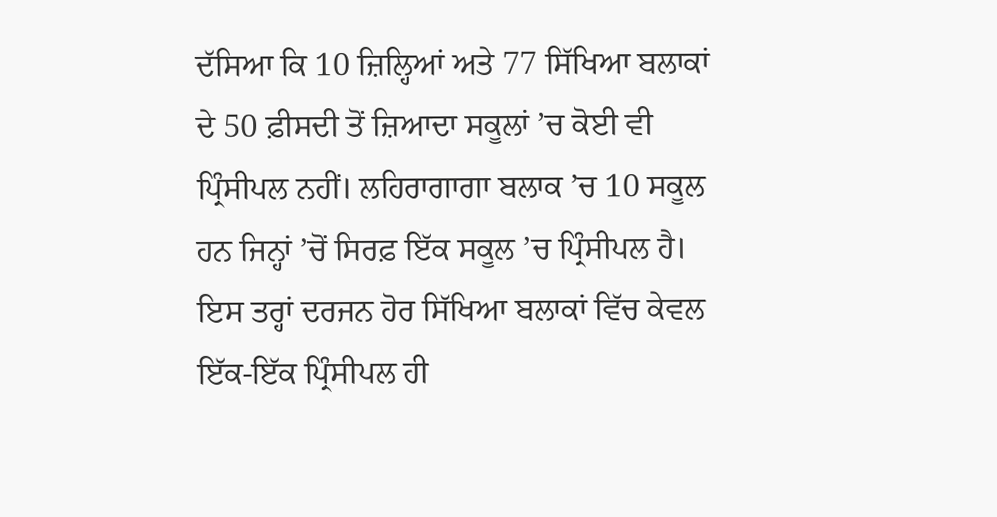ਦੱਸਿਆ ਕਿ 10 ਜ਼ਿਲ੍ਹਿਆਂ ਅਤੇ 77 ਸਿੱਖਿਆ ਬਲਾਕਾਂ ਦੇ 50 ਫ਼ੀਸਦੀ ਤੋਂ ਜ਼ਿਆਦਾ ਸਕੂਲਾਂ ’ਚ ਕੋਈ ਵੀ ਪ੍ਰਿੰਸੀਪਲ ਨਹੀਂ। ਲਹਿਰਾਗਾਗਾ ਬਲਾਕ ’ਚ 10 ਸਕੂਲ ਹਨ ਜਿਨ੍ਹਾਂ ’ਚੋਂ ਸਿਰਫ਼ ਇੱਕ ਸਕੂਲ ’ਚ ਪ੍ਰਿੰਸੀਪਲ ਹੈ। ਇਸ ਤਰ੍ਹਾਂ ਦਰਜਨ ਹੋਰ ਸਿੱਖਿਆ ਬਲਾਕਾਂ ਵਿੱਚ ਕੇਵਲ ਇੱਕ-ਇੱਕ ਪ੍ਰਿੰਸੀਪਲ ਹੀ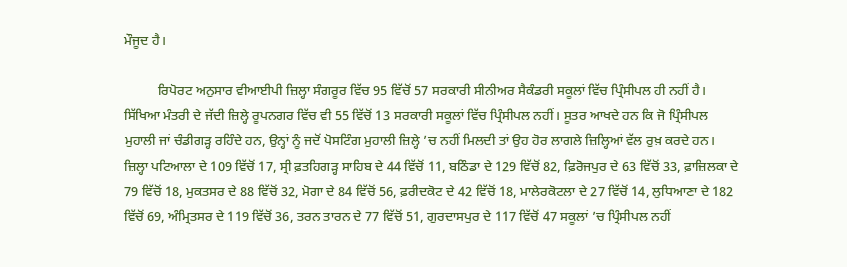ਮੌਜੂਦ ਹੈ।

          ਰਿਪੋਰਟ ਅਨੁਸਾਰ ਵੀਆਈਪੀ ਜ਼ਿਲ੍ਹਾ ਸੰਗਰੂਰ ਵਿੱਚ 95 ਵਿੱਚੋਂ 57 ਸਰਕਾਰੀ ਸੀਨੀਅਰ ਸੈਕੰਡਰੀ ਸਕੂਲਾਂ ਵਿੱਚ ਪ੍ਰਿੰਸੀਪਲ ਹੀ ਨਹੀਂ ਹੈ। ਸਿੱਖਿਆ ਮੰਤਰੀ ਦੇ ਜੱਦੀ ਜ਼ਿਲ੍ਹੇ ਰੂਪਨਗਰ ਵਿੱਚ ਵੀ 55 ਵਿੱਚੋਂ 13 ਸਰਕਾਰੀ ਸਕੂਲਾਂ ਵਿੱਚ ਪ੍ਰਿੰਸੀਪਲ ਨਹੀਂ। ਸੂਤਰ ਆਖਦੇ ਹਨ ਕਿ ਜੋ ਪ੍ਰਿੰਸੀਪਲ ਮੁਹਾਲੀ ਜਾਂ ਚੰਡੀਗੜ੍ਹ ਰਹਿੰਦੇ ਹਨ, ਉਨ੍ਹਾਂ ਨੂੰ ਜਦੋਂ ਪੋਸਟਿੰਗ ਮੁਹਾਲੀ ਜ਼ਿਲ੍ਹੇ ’ਚ ਨਹੀਂ ਮਿਲਦੀ ਤਾਂ ਉਹ ਹੋਰ ਲਾਗਲੇ ਜ਼ਿਲ੍ਹਿਆਂ ਵੱਲ ਰੁਖ਼ ਕਰਦੇ ਹਨ। ਜ਼ਿਲ੍ਹਾ ਪਟਿਆਲਾ ਦੇ 109 ਵਿੱਚੋਂ 17, ਸ੍ਰੀ ਫ਼ਤਹਿਗੜ੍ਹ ਸਾਹਿਬ ਦੇ 44 ਵਿੱਚੋਂ 11, ਬਠਿੰਡਾ ਦੇ 129 ਵਿੱਚੋਂ 82, ਫ਼ਿਰੋਜਪੁਰ ਦੇ 63 ਵਿੱਚੋਂ 33, ਫ਼ਾਜ਼ਿਲਕਾ ਦੇ 79 ਵਿੱਚੋਂ 18, ਮੁਕਤਸਰ ਦੇ 88 ਵਿੱਚੋਂ 32, ਮੋਗਾ ਦੇ 84 ਵਿੱਚੋਂ 56, ਫ਼ਰੀਦਕੋਟ ਦੇ 42 ਵਿੱਚੋਂ 18, ਮਾਲੇਰਕੋਟਲਾ ਦੇ 27 ਵਿੱਚੋਂ 14, ਲੁਧਿਆਣਾ ਦੇ 182 ਵਿੱਚੋਂ 69, ਅੰਮ੍ਰਿਤਸਰ ਦੇ 119 ਵਿੱਚੋਂ 36, ਤਰਨ ਤਾਰਨ ਦੇ 77 ਵਿੱਚੋਂ 51, ਗੁਰਦਾਸਪੁਰ ਦੇ 117 ਵਿੱਚੋਂ 47 ਸਕੂਲਾਂ ’ਚ ਪ੍ਰਿੰਸੀਪਲ ਨਹੀਂ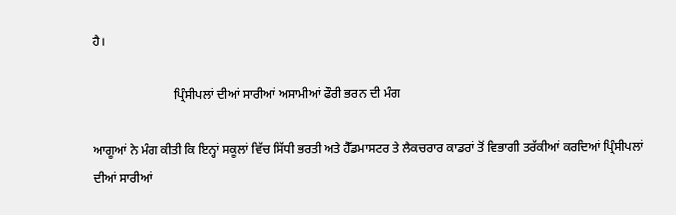ਹੈ।

                          ਪ੍ਰਿੰਸੀਪਲਾਂ ਦੀਆਂ ਸਾਰੀਆਂ ਅਸਾਮੀਆਂ ਫੌਰੀ ਭਰਨ ਦੀ ਮੰਗ

ਆਗੂਆਂ ਨੇ ਮੰਗ ਕੀਤੀ ਕਿ ਇਨ੍ਹਾਂ ਸਕੂਲਾਂ ਵਿੱਚ ਸਿੱਧੀ ਭਰਤੀ ਅਤੇ ਹੈੱਡਮਾਸਟਰ ਤੇ ਲੈਕਚਰਾਰ ਕਾਡਰਾਂ ਤੋਂ ਵਿਭਾਗੀ ਤਰੱਕੀਆਂ ਕਰਦਿਆਂ ਪ੍ਰਿੰਸੀਪਲਾਂ ਦੀਆਂ ਸਾਰੀਆਂ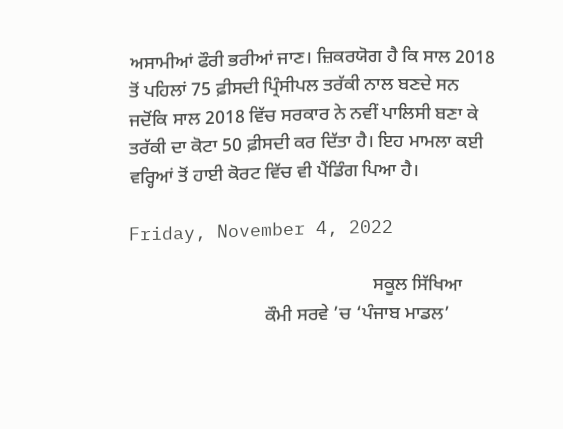ਅਸਾਮੀਆਂ ਫੌਰੀ ਭਰੀਆਂ ਜਾਣ। ਜ਼ਿਕਰਯੋਗ ਹੈ ਕਿ ਸਾਲ 2018 ਤੋਂ ਪਹਿਲਾਂ 75 ਫ਼ੀਸਦੀ ਪ੍ਰਿੰਸੀਪਲ ਤਰੱਕੀ ਨਾਲ ਬਣਦੇ ਸਨ ਜਦੋਂਕਿ ਸਾਲ 2018 ਵਿੱਚ ਸਰਕਾਰ ਨੇ ਨਵੀਂ ਪਾਲਿਸੀ ਬਣਾ ਕੇ ਤਰੱਕੀ ਦਾ ਕੋਟਾ 50 ਫ਼ੀਸਦੀ ਕਰ ਦਿੱਤਾ ਹੈ। ਇਹ ਮਾਮਲਾ ਕਈ ਵਰ੍ਹਿਆਂ ਤੋਂ ਹਾਈ ਕੋਰਟ ਵਿੱਚ ਵੀ ਪੈਂਡਿੰਗ ਪਿਆ ਹੈ।

Friday, November 4, 2022

                                                    ਸਕੂਲ ਸਿੱਖਿਆ
                             ਕੌਮੀ ਸਰਵੇ ’ਚ ‘ਪੰਜਾਬ ਮਾਡਲ’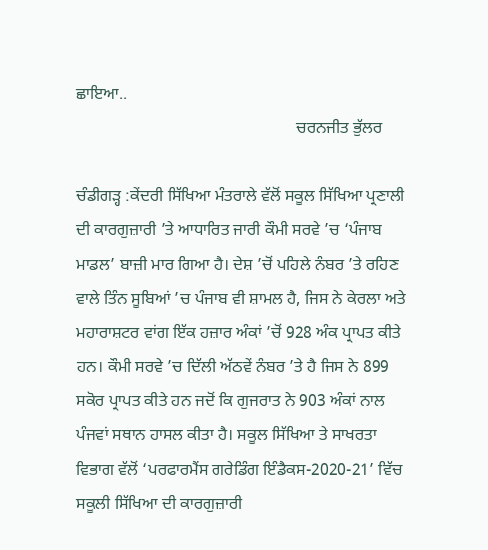ਛਾਇਆ..
                                                     ਚਰਨਜੀਤ ਭੁੱਲਰ

ਚੰਡੀਗੜ੍ਹ :ਕੇਂਦਰੀ ਸਿੱਖਿਆ ਮੰਤਰਾਲੇ ਵੱਲੋਂ ਸਕੂਲ ਸਿੱਖਿਆ ਪ੍ਰਣਾਲੀ ਦੀ ਕਾਰਗੁਜ਼ਾਰੀ ’ਤੇ ਆਧਾਰਿਤ ਜਾਰੀ ਕੌਮੀ ਸਰਵੇ ’ਚ ‘ਪੰਜਾਬ ਮਾਡਲ’ ਬਾਜ਼ੀ ਮਾਰ ਗਿਆ ਹੈ। ਦੇਸ਼ ’ਚੋਂ ਪਹਿਲੇ ਨੰਬਰ ’ਤੇ ਰਹਿਣ ਵਾਲੇ ਤਿੰਨ ਸੂਬਿਆਂ ’ਚ ਪੰਜਾਬ ਵੀ ਸ਼ਾਮਲ ਹੈ, ਜਿਸ ਨੇ ਕੇਰਲਾ ਅਤੇ ਮਹਾਰਾਸ਼ਟਰ ਵਾਂਗ ਇੱਕ ਹਜ਼ਾਰ ਅੰਕਾਂ ’ਚੋਂ 928 ਅੰਕ ਪ੍ਰਾਪਤ ਕੀਤੇ ਹਨ। ਕੌਮੀ ਸਰਵੇ ’ਚ ਦਿੱਲੀ ਅੱਠਵੇਂ ਨੰਬਰ ’ਤੇ ਹੈ ਜਿਸ ਨੇ 899 ਸਕੋਰ ਪ੍ਰਾਪਤ ਕੀਤੇ ਹਨ ਜਦੋਂ ਕਿ ਗੁਜਰਾਤ ਨੇ 903 ਅੰਕਾਂ ਨਾਲ ਪੰਜਵਾਂ ਸਥਾਨ ਹਾਸਲ ਕੀਤਾ ਹੈ। ਸਕੂਲ ਸਿੱਖਿਆ ਤੇ ਸਾਖਰਤਾ ਵਿਭਾਗ ਵੱਲੋਂ ‘ਪਰਫਾਰਮੈਂਸ ਗਰੇਡਿੰਗ ਇੰਡੈਕਸ-2020-21’ ਵਿੱਚ ਸਕੂਲੀ ਸਿੱਖਿਆ ਦੀ ਕਾਰਗੁਜ਼ਾਰੀ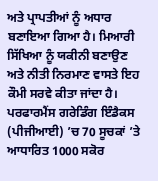ਅਤੇ ਪ੍ਰਾਪਤੀਆਂ ਨੂੰ ਅਧਾਰ ਬਣਾਇਆ ਗਿਆ ਹੈ। ਮਿਆਰੀ ਸਿੱਖਿਆ ਨੂੰ ਯਕੀਨੀ ਬਣਾਉਣ ਅਤੇ ਨੀਤੀ ਨਿਰਮਾਣ ਵਾਸਤੇ ਇਹ ਕੌਮੀ ਸਰਵੇ ਕੀਤਾ ਜਾਂਦਾ ਹੈ। ਪਰਫਾਰਮੈਂਸ ਗਰੇਡਿੰਗ ਇੰਡੈਕਸ (ਪੀਜੀਆਈ) ’ਚ 70 ਸੂਚਕਾਂ ’ਤੇ ਆਧਾਰਿਤ 1000 ਸਕੋਰ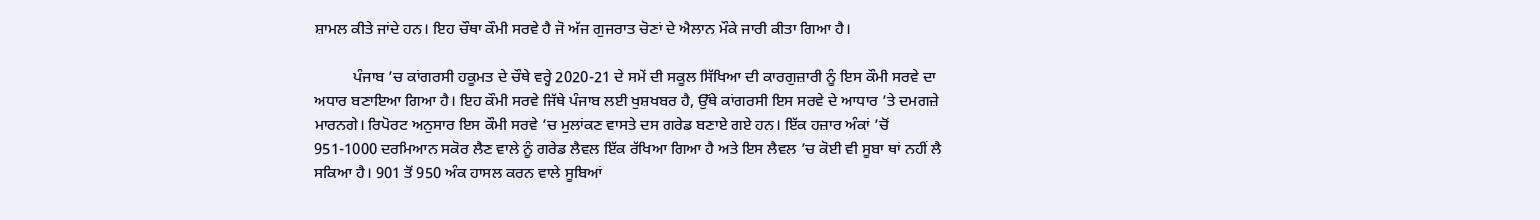ਸ਼ਾਮਲ ਕੀਤੇ ਜਾਂਦੇ ਹਨ। ਇਹ ਚੌਥਾ ਕੌਮੀ ਸਰਵੇ ਹੈ ਜੋ ਅੱਜ ਗੁਜਰਾਤ ਚੋਣਾਂ ਦੇ ਐਲਾਨ ਮੌਕੇ ਜਾਰੀ ਕੀਤਾ ਗਿਆ ਹੈ।

          ਪੰਜਾਬ ’ਚ ਕਾਂਗਰਸੀ ਹਕੂਮਤ ਦੇ ਚੌਥੇ ਵਰ੍ਹੇ 2020-21 ਦੇ ਸਮੇਂ ਦੀ ਸਕੂਲ ਸਿੱਖਿਆ ਦੀ ਕਾਰਗੁਜ਼ਾਰੀ ਨੂੰ ਇਸ ਕੌਮੀ ਸਰਵੇ ਦਾ ਅਧਾਰ ਬਣਾਇਆ ਗਿਆ ਹੈ। ਇਹ ਕੌਮੀ ਸਰਵੇ ਜਿੱਥੇ ਪੰਜਾਬ ਲਈ ਖੁਸ਼ਖਬਰ ਹੈ, ਉੱਥੇ ਕਾਂਗਰਸੀ ਇਸ ਸਰਵੇ ਦੇ ਆਧਾਰ ’ਤੇ ਦਮਗਜ਼ੇ ਮਾਰਨਗੇ। ਰਿਪੋਰਟ ਅਨੁਸਾਰ ਇਸ ਕੌਮੀ ਸਰਵੇ ’ਚ ਮੁਲਾਂਕਣ ਵਾਸਤੇ ਦਸ ਗਰੇਡ ਬਣਾਏ ਗਏ ਹਨ। ਇੱਕ ਹਜ਼ਾਰ ਅੰਕਾਂ ’ਚੋਂ 951-1000 ਦਰਮਿਆਨ ਸਕੋਰ ਲੈਣ ਵਾਲੇ ਨੂੰ ਗਰੇਡ ਲੈਵਲ ਇੱਕ ਰੱਖਿਆ ਗਿਆ ਹੈ ਅਤੇ ਇਸ ਲੈਵਲ ’ਚ ਕੋਈ ਵੀ ਸੂਬਾ ਥਾਂ ਨਹੀਂ ਲੈ ਸਕਿਆ ਹੈ। 901 ਤੋਂ 950 ਅੰਕ ਹਾਸਲ ਕਰਨ ਵਾਲੇ ਸੂਬਿਆਂ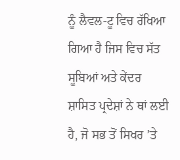ਨੂੰ ਲੈਵਲ-ਟੂ ਵਿਚ ਰੱਖਿਆ ਗਿਆ ਹੈ ਜਿਸ ਵਿਚ ਸੱਤ ਸੂਬਿਆਂ ਅਤੇ ਕੇਂਦਰ ਸ਼ਾਸਿਤ ਪ੍ਰਦੇਸ਼ਾਂ ਨੇ ਥਾਂ ਲਈ ਹੈ, ਜੋ ਸਭ ਤੋਂ ਸਿਖਰ ’ਤੇ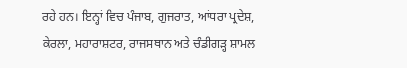ਰਹੇ ਹਨ। ਇਨ੍ਹਾਂ ਵਿਚ ਪੰਜਾਬ, ਗੁਜਰਾਤ, ਆਂਧਰਾ ਪ੍ਰਦੇਸ਼, ਕੇਰਲਾ, ਮਹਾਰਾਸ਼ਟਰ, ਰਾਜਸਥਾਨ ਅਤੇ ਚੰਡੀਗੜ੍ਹ ਸ਼ਾਮਲ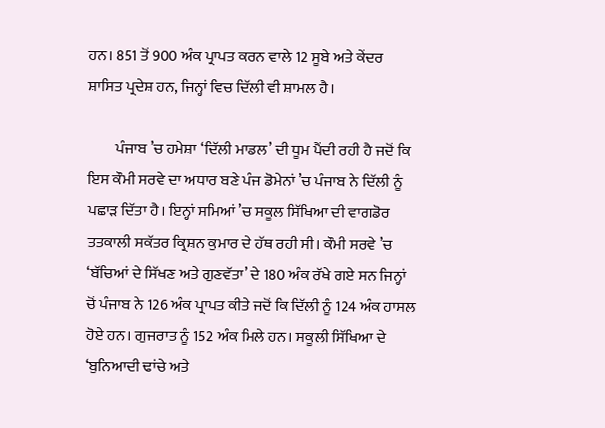ਹਨ। 851 ਤੋਂ 900 ਅੰਕ ਪ੍ਰਾਪਤ ਕਰਨ ਵਾਲੇ 12 ਸੂਬੇ ਅਤੇ ਕੇਂਦਰ ਸ਼ਾਸਿਤ ਪ੍ਰਦੇਸ਼ ਹਨ, ਜਿਨ੍ਹਾਂ ਵਿਚ ਦਿੱਲੀ ਵੀ ਸ਼ਾਮਲ ਹੈ।

         ਪੰਜਾਬ ’ਚ ਹਮੇਸ਼ਾ ‘ਦਿੱਲੀ ਮਾਡਲ’ ਦੀ ਧੂਮ ਪੈਂਦੀ ਰਹੀ ਹੈ ਜਦੋਂ ਕਿ ਇਸ ਕੌਮੀ ਸਰਵੇ ਦਾ ਅਧਾਰ ਬਣੇ ਪੰਜ ਡੋਮੇਨਾਂ ’ਚ ਪੰਜਾਬ ਨੇ ਦਿੱਲੀ ਨੂੰ ਪਛਾੜ ਦਿੱਤਾ ਹੈ। ਇਨ੍ਹਾਂ ਸਮਿਆਂ ’ਚ ਸਕੂਲ ਸਿੱਖਿਆ ਦੀ ਵਾਗਡੋਰ ਤਤਕਾਲੀ ਸਕੱਤਰ ਕ੍ਰਿਸ਼ਨ ਕੁਮਾਰ ਦੇ ਹੱਥ ਰਹੀ ਸੀ। ਕੌਮੀ ਸਰਵੇ ’ਚ ‘ਬੱਚਿਆਂ ਦੇ ਸਿੱਖਣ ਅਤੇ ਗੁਣਵੱਤਾ’ ਦੇ 180 ਅੰਕ ਰੱਖੇ ਗਏ ਸਨ ਜਿਨ੍ਹਾਂ ਚੋਂ ਪੰਜਾਬ ਨੇ 126 ਅੰਕ ਪ੍ਰਾਪਤ ਕੀਤੇ ਜਦੋਂ ਕਿ ਦਿੱਲੀ ਨੂੰ 124 ਅੰਕ ਹਾਸਲ ਹੋਏ ਹਨ। ਗੁਜਰਾਤ ਨੂੰ 152 ਅੰਕ ਮਿਲੇ ਹਨ। ਸਕੂਲੀ ਸਿੱਖਿਆ ਦੇ ‘ਬੁਨਿਆਦੀ ਢਾਂਚੇ ਅਤੇ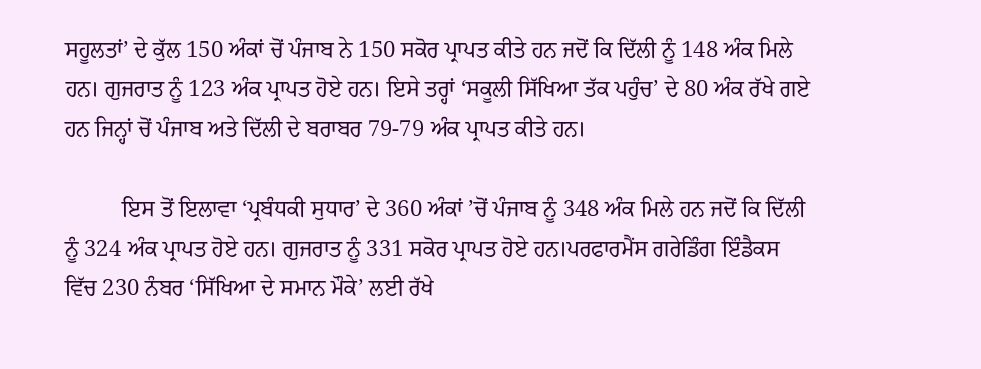ਸਹੂਲਤਾਂ’ ਦੇ ਕੁੱਲ 150 ਅੰਕਾਂ ਚੋਂ ਪੰਜਾਬ ਨੇ 150 ਸਕੋਰ ਪ੍ਰਾਪਤ ਕੀਤੇ ਹਨ ਜਦੋਂ ਕਿ ਦਿੱਲੀ ਨੂੰ 148 ਅੰਕ ਮਿਲੇ ਹਨ। ਗੁਜਰਾਤ ਨੂੰ 123 ਅੰਕ ਪ੍ਰਾਪਤ ਹੋਏ ਹਨ। ਇਸੇ ਤਰ੍ਹਾਂ ‘ਸਕੂਲੀ ਸਿੱਖਿਆ ਤੱਕ ਪਹੁੰਚ’ ਦੇ 80 ਅੰਕ ਰੱਖੇ ਗਏ ਹਨ ਜਿਨ੍ਹਾਂ ਚੋਂ ਪੰਜਾਬ ਅਤੇ ਦਿੱਲੀ ਦੇ ਬਰਾਬਰ 79-79 ਅੰਕ ਪ੍ਰਾਪਤ ਕੀਤੇ ਹਨ।

          ਇਸ ਤੋਂ ਇਲਾਵਾ ‘ਪ੍ਰਬੰਧਕੀ ਸੁਧਾਰ’ ਦੇ 360 ਅੰਕਾਂ ’ਚੋਂ ਪੰਜਾਬ ਨੂੰ 348 ਅੰਕ ਮਿਲੇ ਹਨ ਜਦੋਂ ਕਿ ਦਿੱਲੀ ਨੂੰ 324 ਅੰਕ ਪ੍ਰਾਪਤ ਹੋਏ ਹਨ। ਗੁਜਰਾਤ ਨੂੰ 331 ਸਕੋਰ ਪ੍ਰਾਪਤ ਹੋਏ ਹਨ।ਪਰਫਾਰਮੈਂਸ ਗਰੇਡਿੰਗ ਇੰਡੈਕਸ ਵਿੱਚ 230 ਨੰਬਰ ‘ਸਿੱਖਿਆ ਦੇ ਸਮਾਨ ਮੌਕੇ’ ਲਈ ਰੱਖੇ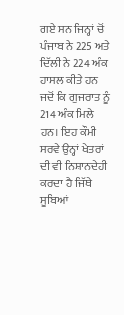ਗਏ ਸਨ ਜਿਨ੍ਹਾਂ ਚੋਂ ਪੰਜਾਬ ਨੇ 225 ਅਤੇ ਦਿੱਲੀ ਨੇ 224 ਅੰਕ ਹਾਸਲ ਕੀਤੇ ਹਨ ਜਦੋਂ ਕਿ ਗੁਜਰਾਤ ਨੂੰ 214 ਅੰਕ ਮਿਲੇ ਹਨ। ਇਹ ਕੌਮੀ ਸਰਵੇ ਉਨ੍ਹਾਂ ਖੇਤਰਾਂ ਦੀ ਵੀ ਨਿਸ਼ਾਨਦੇਹੀ ਕਰਦਾ ਹੈ ਜਿੱਥੇ ਸੂਬਿਆਂ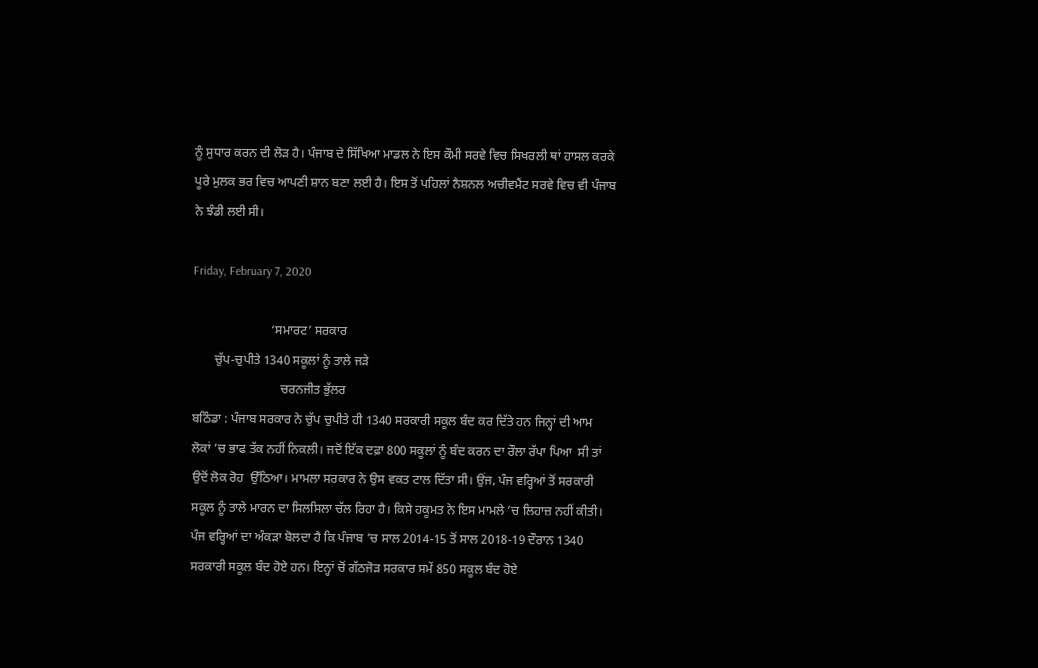ਨੂੰ ਸੁਧਾਰ ਕਰਨ ਦੀ ਲੋੜ ਹੈ। ਪੰਜਾਬ ਦੇ ਸਿੱਖਿਆ ਮਾਡਲ ਨੇ ਇਸ ਕੌਮੀ ਸਰਵੇ ਵਿਚ ਸਿਖਰਲੀ ਥਾਂ ਹਾਸਲ ਕਰਕੇ ਪੂਰੇ ਮੁਲਕ ਭਰ ਵਿਚ ਆਪਣੀ ਸ਼ਾਨ ਬਣਾ ਲਈ ਹੈ। ਇਸ ਤੋਂ ਪਹਿਲਾਂ ਨੈਸ਼ਨਲ ਅਚੀਵਮੈਂਟ ਸਰਵੇ ਵਿਚ ਵੀ ਪੰਜਾਬ ਨੇ ਝੰਡੀ ਲਈ ਸੀ।

Friday, February 7, 2020

                         ‘ਸਮਾਰਟ’ ਸਰਕਾਰ
       ਚੁੱਪ-ਚੁਪੀਤੇ 1340 ਸਕੂਲਾਂ ਨੂੰ ਤਾਲੇ ਜੜੇ
                            ਚਰਨਜੀਤ ਭੁੱਲਰ
ਬਠਿੰਡਾ : ਪੰਜਾਬ ਸਰਕਾਰ ਨੇ ਚੁੱਪ ਚੁਪੀਤੇ ਹੀ 1340 ਸਰਕਾਰੀ ਸਕੂਲ ਬੰਦ ਕਰ ਦਿੱਤੇ ਹਨ ਜਿਨ੍ਹਾਂ ਦੀ ਆਮ ਲੋਕਾਂ ’ਚ ਭਾਫ ਤੱਕ ਨਹੀਂ ਨਿਕਲੀ। ਜਦੋਂ ਇੱਕ ਦਫ਼ਾ 800 ਸਕੂਲਾਂ ਨੂੰ ਬੰਦ ਕਰਨ ਦਾ ਰੌਲਾ ਰੱਪਾ ਪਿਆ  ਸੀ ਤਾਂ ਉਦੋਂ ਲੋਕ ਰੋਹ  ਉੱਠਿਆ। ਮਾਮਲਾ ਸਰਕਾਰ ਨੇ ਉਸ ਵਕਤ ਟਾਲ ਦਿੱਤਾ ਸੀ। ਉਂਜ, ਪੰਜ ਵਰ੍ਹਿਆਂ ਤੋਂ ਸਰਕਾਰੀ ਸਕੂਲ ਨੂੰ ਤਾਲੇ ਮਾਰਨ ਦਾ ਸਿਲਸਿਲਾ ਚੱਲ ਰਿਹਾ ਹੈ। ਕਿਸੇ ਹਕੂਮਤ ਨੇ ਇਸ ਮਾਮਲੇ ’ਚ ਲਿਹਾਜ਼ ਨਹੀਂ ਕੀਤੀ। ਪੰਜ ਵਰ੍ਹਿਆਂ ਦਾ ਅੰਕੜਾ ਬੋਲਦਾ ਹੈ ਕਿ ਪੰਜਾਬ ’ਚ ਸਾਲ 2014-15 ਤੋਂ ਸਾਲ 2018-19 ਦੌਰਾਨ 1340 ਸਰਕਾਰੀ ਸਕੂਲ ਬੰਦ ਹੋਏ ਹਨ। ਇਨ੍ਹਾਂ ਚੋਂ ਗੱਠਜੋੜ ਸਰਕਾਰ ਸਮੇਂ 850 ਸਕੂਲ ਬੰਦ ਹੋਏ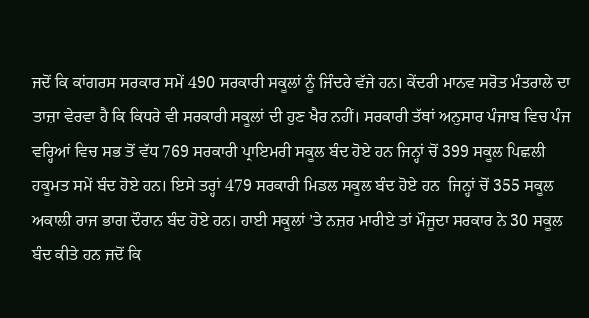ਜਦੋਂ ਕਿ ਕਾਂਗਰਸ ਸਰਕਾਰ ਸਮੇਂ 490 ਸਰਕਾਰੀ ਸਕੂਲਾਂ ਨੂੰ ਜਿੰਦਰੇ ਵੱਜੇ ਹਨ। ਕੇਂਦਰੀ ਮਾਨਵ ਸਰੋਤ ਮੰਤਰਾਲੇ ਦਾ ਤਾਜ਼ਾ ਵੇਰਵਾ ਹੈ ਕਿ ਕਿਧਰੇ ਵੀ ਸਰਕਾਰੀ ਸਕੂਲਾਂ ਦੀ ਹੁਣ ਖੈਰ ਨਹੀਂ। ਸਰਕਾਰੀ ਤੱਥਾਂ ਅਨੁਸਾਰ ਪੰਜਾਬ ਵਿਚ ਪੰਜ ਵਰ੍ਹਿਆਂ ਵਿਚ ਸਭ ਤੋਂ ਵੱਧ 769 ਸਰਕਾਰੀ ਪ੍ਰਾਇਮਰੀ ਸਕੂਲ ਬੰਦ ਹੋਏ ਹਨ ਜਿਨ੍ਹਾਂ ਚੋਂ 399 ਸਕੂਲ ਪਿਛਲੀ ਹਕੂਮਤ ਸਮੇਂ ਬੰਦ ਹੋਏ ਹਨ। ਇਸੇ ਤਰ੍ਹਾਂ 479 ਸਰਕਾਰੀ ਮਿਡਲ ਸਕੂਲ ਬੰਦ ਹੋਏ ਹਨ  ਜਿਨ੍ਹਾਂ ਚੋਂ 355 ਸਕੂਲ ਅਕਾਲੀ ਰਾਜ ਭਾਗ ਦੌਰਾਨ ਬੰਦ ਹੋਏ ਹਨ। ਹਾਈ ਸਕੂਲਾਂ ’ਤੇ ਨਜ਼ਰ ਮਾਰੀਏ ਤਾਂ ਮੌਜੂਦਾ ਸਰਕਾਰ ਨੇ 30 ਸਕੂਲ ਬੰਦ ਕੀਤੇ ਹਨ ਜਦੋਂ ਕਿ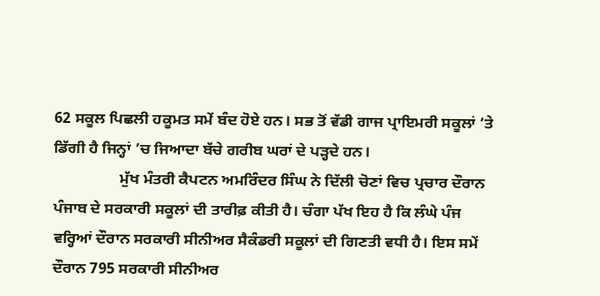62 ਸਕੂਲ ਪਿਛਲੀ ਹਕੂਮਤ ਸਮੇਂ ਬੰਦ ਹੋਏ ਹਨ। ਸਭ ਤੋਂ ਵੱਡੀ ਗਾਜ ਪ੍ਰਾਇਮਰੀ ਸਕੂਲਾਂ ’ਤੇ ਡਿੱਗੀ ਹੈ ਜਿਨ੍ਹਾਂ ’ਚ ਜਿਆਦਾ ਬੱਚੇ ਗਰੀਬ ਘਰਾਂ ਦੇ ਪੜ੍ਹਦੇ ਹਨ।
                 ਮੁੱਖ ਮੰਤਰੀ ਕੈਪਟਨ ਅਮਰਿੰਦਰ ਸਿੰਘ ਨੇ ਦਿੱਲੀ ਚੋਣਾਂ ਵਿਚ ਪ੍ਰਚਾਰ ਦੌਰਾਨ ਪੰਜਾਬ ਦੇ ਸਰਕਾਰੀ ਸਕੂਲਾਂ ਦੀ ਤਾਰੀਫ਼ ਕੀਤੀ ਹੈ। ਚੰਗਾ ਪੱਖ ਇਹ ਹੈ ਕਿ ਲੰਘੇ ਪੰਜ ਵਰ੍ਹਿਆਂ ਦੌਰਾਨ ਸਰਕਾਰੀ ਸੀਨੀਅਰ ਸੈਕੰਡਰੀ ਸਕੂਲਾਂ ਦੀ ਗਿਣਤੀ ਵਧੀ ਹੈ। ਇਸ ਸਮੇਂ ਦੌਰਾਨ 795 ਸਰਕਾਰੀ ਸੀਨੀਅਰ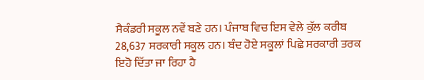ਸੈਕੰਡਰੀ ਸਕੂਲ ਨਵੇਂ ਬਣੇ ਹਨ। ਪੰਜਾਬ ਵਿਚ ਇਸ ਵੇਲੇ ਕੁੱਲ ਕਰੀਬ 28,637 ਸਰਕਾਰੀ ਸਕੂਲ ਹਨ। ਬੰਦ ਹੋਏ ਸਕੂਲਾਂ ਪਿਛੇ ਸਰਕਾਰੀ ਤਰਕ ਇਹੋ ਦਿੱਤਾ ਜਾ ਰਿਹਾ ਹੈ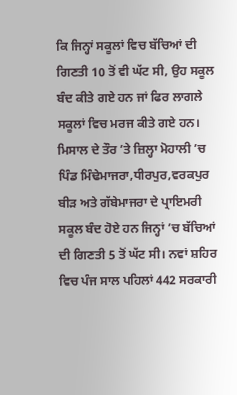ਕਿ ਜਿਨ੍ਹਾਂ ਸਕੂਲਾਂ ਵਿਚ ਬੱਚਿਆਂ ਦੀ ਗਿਣਤੀ 10 ਤੋਂ ਵੀ ਘੱਟ ਸੀ, ਉਹ ਸਕੂਲ ਬੰਦ ਕੀਤੇ ਗਏ ਹਨ ਜਾਂ ਫਿਰ ਲਾਗਲੇ ਸਕੂਲਾਂ ਵਿਚ ਮਰਜ ਕੀਤੇ ਗਏ ਹਨ। ਮਿਸਾਲ ਦੇ ਤੌਰ ’ਤੇ ਜ਼ਿਲ੍ਹਾ ਮੋਹਾਲੀ ’ਚ ਪਿੰਡ ਮਿੰਢੇਮਾਜਰਾ,ਧੀਰਪੁਰ,ਵਰਕਪੁਰ ਬੀੜ ਅਤੇ ਗੱਬੇਮਾਜਰਾ ਦੇ ਪ੍ਰਾਇਮਰੀ ਸਕੂਲ ਬੰਦ ਹੋਏ ਹਨ ਜਿਨ੍ਹਾਂ ’ਚ ਬੱਚਿਆਂ ਦੀ ਗਿਣਤੀ 5 ਤੋਂ ਘੱਟ ਸੀ। ਨਵਾਂ ਸ਼ਹਿਰ ਵਿਚ ਪੰਜ ਸਾਲ ਪਹਿਲਾਂ 442 ਸਰਕਾਰੀ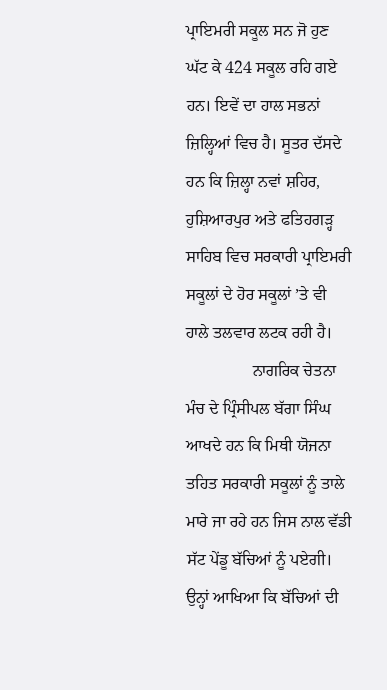ਪ੍ਰਾਇਮਰੀ ਸਕੂਲ ਸਨ ਜੋ ਹੁਣ ਘੱਟ ਕੇ 424 ਸਕੂਲ ਰਹਿ ਗਏ ਹਨ। ਇਵੇਂ ਦਾ ਹਾਲ ਸਭਨਾਂ ਜ਼ਿਲ੍ਹਿਆਂ ਵਿਚ ਹੈ। ਸੂਤਰ ਦੱਸਦੇ ਹਨ ਕਿ ਜ਼ਿਲ੍ਹਾ ਨਵਾਂ ਸ਼ਹਿਰ, ਹੁਸ਼ਿਆਰਪੁਰ ਅਤੇ ਫਤਿਹਗੜ੍ਹ ਸਾਹਿਬ ਵਿਚ ਸਰਕਾਰੀ ਪ੍ਰਾਇਮਰੀ ਸਕੂਲਾਂ ਦੇ ਹੋਰ ਸਕੂਲਾਂ ’ਤੇ ਵੀ ਹਾਲੇ ਤਲਵਾਰ ਲਟਕ ਰਹੀ ਹੈ।
                ਨਾਗਰਿਕ ਚੇਤਨਾ ਮੰਚ ਦੇ ਪ੍ਰਿੰਸੀਪਲ ਬੱਗਾ ਸਿੰਘ ਆਖਦੇ ਹਨ ਕਿ ਮਿਥੀ ਯੋਜਨਾ ਤਹਿਤ ਸਰਕਾਰੀ ਸਕੂਲਾਂ ਨੂੰ ਤਾਲੇ ਮਾਰੇ ਜਾ ਰਹੇ ਹਨ ਜਿਸ ਨਾਲ ਵੱਡੀ ਸੱਟ ਪੇਂਡੂ ਬੱਚਿਆਂ ਨੂੰ ਪਏਗੀ। ਉਨ੍ਹਾਂ ਆਖਿਆ ਕਿ ਬੱਚਿਆਂ ਦੀ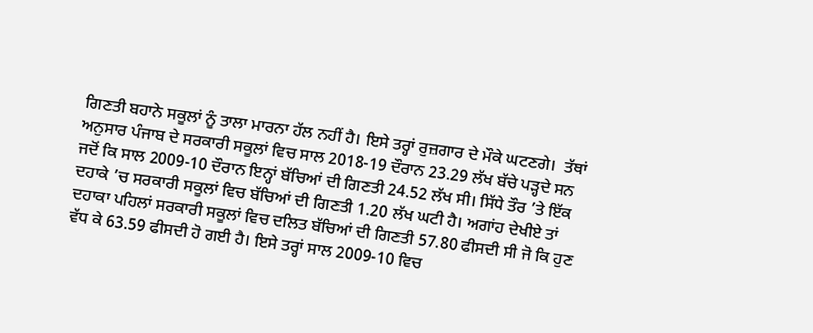ਗਿਣਤੀ ਬਹਾਨੇ ਸਕੂਲਾਂ ਨੂੰ ਤਾਲਾ ਮਾਰਨਾ ਹੱਲ ਨਹੀਂ ਹੈ। ਇਸੇ ਤਰ੍ਹਾਂ ਰੁਜ਼ਗਾਰ ਦੇ ਮੌਕੇ ਘਟਣਗੇ।  ਤੱਥਾਂ ਅਨੁਸਾਰ ਪੰਜਾਬ ਦੇ ਸਰਕਾਰੀ ਸਕੂਲਾਂ ਵਿਚ ਸਾਲ 2018-19 ਦੌਰਾਨ 23.29 ਲੱਖ ਬੱਚੇ ਪੜ੍ਹਦੇ ਸਨ ਜਦੋਂ ਕਿ ਸਾਲ 2009-10 ਦੌਰਾਨ ਇਨ੍ਹਾਂ ਬੱਚਿਆਂ ਦੀ ਗਿਣਤੀ 24.52 ਲੱਖ ਸੀ। ਸਿੱਧੇ ਤੌਰ ’ਤੇ ਇੱਕ ਦਹਾਕੇ ’ਚ ਸਰਕਾਰੀ ਸਕੂਲਾਂ ਵਿਚ ਬੱਚਿਆਂ ਦੀ ਗਿਣਤੀ 1.20 ਲੱਖ ਘਟੀ ਹੈ। ਅਗਾਂਹ ਦੇਖੀਏ ਤਾਂ ਦਹਾਕਾ ਪਹਿਲਾਂ ਸਰਕਾਰੀ ਸਕੂਲਾਂ ਵਿਚ ਦਲਿਤ ਬੱਚਿਆਂ ਦੀ ਗਿਣਤੀ 57.80 ਫੀਸਦੀ ਸੀ ਜੋ ਕਿ ਹੁਣ ਵੱਧ ਕੇ 63.59 ਫੀਸਦੀ ਹੋ ਗਈ ਹੈ। ਇਸੇ ਤਰ੍ਹਾਂ ਸਾਲ 2009-10 ਵਿਚ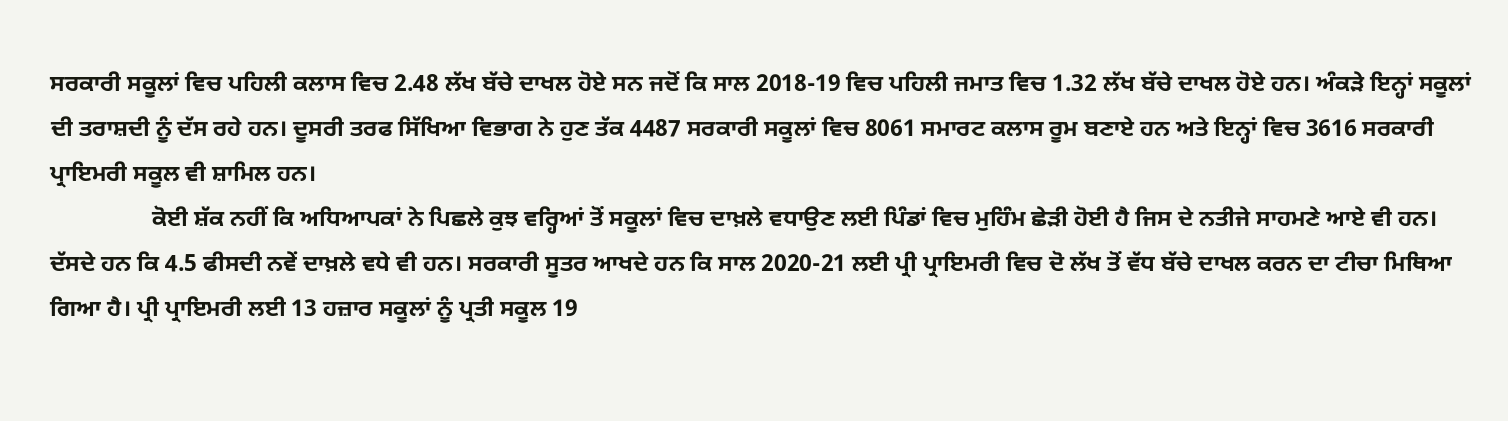ਸਰਕਾਰੀ ਸਕੂਲਾਂ ਵਿਚ ਪਹਿਲੀ ਕਲਾਸ ਵਿਚ 2.48 ਲੱਖ ਬੱਚੇ ਦਾਖਲ ਹੋਏ ਸਨ ਜਦੋਂ ਕਿ ਸਾਲ 2018-19 ਵਿਚ ਪਹਿਲੀ ਜਮਾਤ ਵਿਚ 1.32 ਲੱਖ ਬੱਚੇ ਦਾਖਲ ਹੋਏ ਹਨ। ਅੰਕੜੇ ਇਨ੍ਹਾਂ ਸਕੂਲਾਂ ਦੀ ਤਰਾਸ਼ਦੀ ਨੂੰ ਦੱਸ ਰਹੇ ਹਨ। ਦੂਸਰੀ ਤਰਫ ਸਿੱਖਿਆ ਵਿਭਾਗ ਨੇ ਹੁਣ ਤੱਕ 4487 ਸਰਕਾਰੀ ਸਕੂਲਾਂ ਵਿਚ 8061 ਸਮਾਰਟ ਕਲਾਸ ਰੂਮ ਬਣਾਏ ਹਨ ਅਤੇ ਇਨ੍ਹਾਂ ਵਿਚ 3616 ਸਰਕਾਰੀ ਪ੍ਰਾਇਮਰੀ ਸਕੂਲ ਵੀ ਸ਼ਾਮਿਲ ਹਨ।
                 ਕੋਈ ਸ਼ੱਕ ਨਹੀਂ ਕਿ ਅਧਿਆਪਕਾਂ ਨੇ ਪਿਛਲੇ ਕੁਝ ਵਰ੍ਹਿਆਂ ਤੋਂ ਸਕੂਲਾਂ ਵਿਚ ਦਾਖ਼ਲੇ ਵਧਾਉਣ ਲਈ ਪਿੰਡਾਂ ਵਿਚ ਮੁਹਿੰਮ ਛੇੜੀ ਹੋਈ ਹੈ ਜਿਸ ਦੇ ਨਤੀਜੇ ਸਾਹਮਣੇ ਆਏ ਵੀ ਹਨ। ਦੱਸਦੇ ਹਨ ਕਿ 4.5 ਫੀਸਦੀ ਨਵੇਂ ਦਾਖ਼ਲੇ ਵਧੇ ਵੀ ਹਨ। ਸਰਕਾਰੀ ਸੂਤਰ ਆਖਦੇ ਹਨ ਕਿ ਸਾਲ 2020-21 ਲਈ ਪ੍ਰੀ ਪ੍ਰਾਇਮਰੀ ਵਿਚ ਦੋ ਲੱਖ ਤੋਂ ਵੱਧ ਬੱਚੇ ਦਾਖਲ ਕਰਨ ਦਾ ਟੀਚਾ ਮਿਥਿਆ ਗਿਆ ਹੈ। ਪ੍ਰੀ ਪ੍ਰਾਇਮਰੀ ਲਈ 13 ਹਜ਼ਾਰ ਸਕੂਲਾਂ ਨੂੰ ਪ੍ਰਤੀ ਸਕੂਲ 19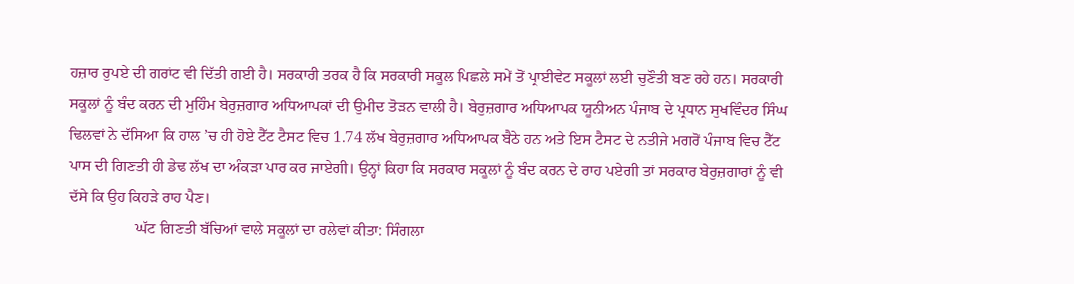ਹਜ਼ਾਰ ਰੁਪਏ ਦੀ ਗਰਾਂਟ ਵੀ ਦਿੱਤੀ ਗਈ ਹੈ। ਸਰਕਾਰੀ ਤਰਕ ਹੈ ਕਿ ਸਰਕਾਰੀ ਸਕੂਲ ਪਿਛਲੇ ਸਮੇਂ ਤੋਂ ਪ੍ਰਾਈਵੇਟ ਸਕੂਲਾਂ ਲਈ ਚੁਣੌਤੀ ਬਣ ਰਹੇ ਹਨ। ਸਰਕਾਰੀ ਸਕੂਲਾਂ ਨੂੰ ਬੰਦ ਕਰਨ ਦੀ ਮੁਹਿੰਮ ਬੇਰੁਜ਼ਗਾਰ ਅਧਿਆਪਕਾਂ ਦੀ ਉਮੀਦ ਤੋੜਨ ਵਾਲੀ ਹੈ। ਬੇਰੁਜ਼ਗਾਰ ਅਧਿਆਪਕ ਯੂਨੀਅਨ ਪੰਜਾਬ ਦੇ ਪ੍ਰਧਾਨ ਸੁਖਵਿੰਦਰ ਸਿੰਘ ਢਿਲਵਾਂ ਨੇ ਦੱਸਿਆ ਕਿ ਹਾਲ ’ਚ ਹੀ ਹੋਏ ਟੈੱਟ ਟੈਸਟ ਵਿਚ 1.74 ਲੱਖ ਬੇਰੁਜ਼ਗਾਰ ਅਧਿਆਪਕ ਬੈਠੇ ਹਨ ਅਤੇ ਇਸ ਟੈਸਟ ਦੇ ਨਤੀਜੇ ਮਗਰੋਂ ਪੰਜਾਬ ਵਿਚ ਟੈੱਟ ਪਾਸ ਦੀ ਗਿਣਤੀ ਹੀ ਡੇਢ ਲੱਖ ਦਾ ਅੰਕੜਾ ਪਾਰ ਕਰ ਜਾਏਗੀ। ਉਨ੍ਹਾਂ ਕਿਹਾ ਕਿ ਸਰਕਾਰ ਸਕੂਲਾਂ ਨੂੰ ਬੰਦ ਕਰਨ ਦੇ ਰਾਹ ਪਏਗੀ ਤਾਂ ਸਰਕਾਰ ਬੇਰੁਜ਼ਗਾਰਾਂ ਨੂੰ ਵੀ ਦੱਸੇ ਕਿ ਉਹ ਕਿਹੜੇ ਰਾਹ ਪੈਣ।
                 ਘੱਟ ਗਿਣਤੀ ਬੱਚਿਆਂ ਵਾਲੇ ਸਕੂਲਾਂ ਦਾ ਰਲੇਵਾਂ ਕੀਤਾ: ਸਿੰਗਲਾ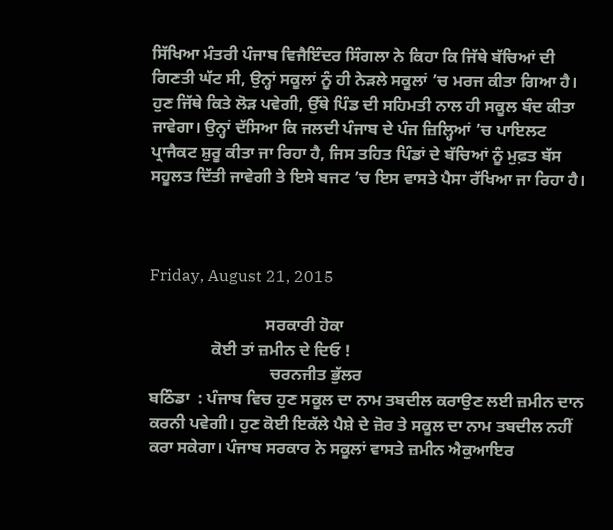ਸਿੱਖਿਆ ਮੰਤਰੀ ਪੰਜਾਬ ਵਿਜੈਇੰਦਰ ਸਿੰਗਲਾ ਨੇ ਕਿਹਾ ਕਿ ਜਿੱਥੇ ਬੱਚਿਆਂ ਦੀ ਗਿਣਤੀ ਘੱਟ ਸੀ, ਉਨ੍ਹਾਂ ਸਕੂਲਾਂ ਨੂੰ ਹੀ ਨੇੜਲੇ ਸਕੂਲਾਂ ’ਚ ਮਰਜ ਕੀਤਾ ਗਿਆ ਹੈ। ਹੁਣ ਜਿੱਥੇ ਕਿਤੇ ਲੋੜ ਪਵੇਗੀ, ਉੱਥੇ ਪਿੰਡ ਦੀ ਸਹਿਮਤੀ ਨਾਲ ਹੀ ਸਕੂਲ ਬੰਦ ਕੀਤਾ ਜਾਵੇਗਾ। ਉਨ੍ਹਾਂ ਦੱਸਿਆ ਕਿ ਜਲਦੀ ਪੰਜਾਬ ਦੇ ਪੰਜ ਜ਼ਿਲ੍ਹਿਆਂ ’ਚ ਪਾਇਲਟ ਪ੍ਰਾਜੈਕਟ ਸ਼ੁਰੂ ਕੀਤਾ ਜਾ ਰਿਹਾ ਹੈ, ਜਿਸ ਤਹਿਤ ਪਿੰਡਾਂ ਦੇ ਬੱਚਿਆਂ ਨੂੰ ਮੁਫ਼ਤ ਬੱਸ ਸਹੂਲਤ ਦਿੱਤੀ ਜਾਵੇਗੀ ਤੇ ਇਸੇ ਬਜਟ ’ਚ ਇਸ ਵਾਸਤੇ ਪੈਸਾ ਰੱਖਿਆ ਜਾ ਰਿਹਾ ਹੈ।



Friday, August 21, 2015

                            ਸਰਕਾਰੀ ਹੋਕਾ
               ਕੋਈ ਤਾਂ ਜ਼ਮੀਨ ਦੇ ਦਿਓ !
                             ਚਰਨਜੀਤ ਭੁੱਲਰ
ਬਠਿੰਡਾ  : ਪੰਜਾਬ ਵਿਚ ਹੁਣ ਸਕੂਲ ਦਾ ਨਾਮ ਤਬਦੀਲ ਕਰਾਉਣ ਲਈ ਜ਼ਮੀਨ ਦਾਨ ਕਰਨੀ ਪਵੇਗੀ। ਹੁਣ ਕੋਈ ਇਕੱਲੇ ਪੈਸ਼ੇ ਦੇ ਜ਼ੋਰ ਤੇ ਸਕੂਲ ਦਾ ਨਾਮ ਤਬਦੀਲ ਨਹੀਂ ਕਰਾ ਸਕੇਗਾ। ਪੰਜਾਬ ਸਰਕਾਰ ਨੇ ਸਕੂਲਾਂ ਵਾਸਤੇ ਜ਼ਮੀਨ ਐਕੁਆਇਰ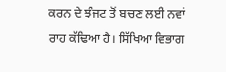ਕਰਨ ਦੇ ਝੰਜਟ ਤੋਂ ਬਚਣ ਲਈ ਨਵਾਂ ਰਾਹ ਕੱਢਿਆ ਹੈ। ਸਿੱਖਿਆ ਵਿਭਾਗ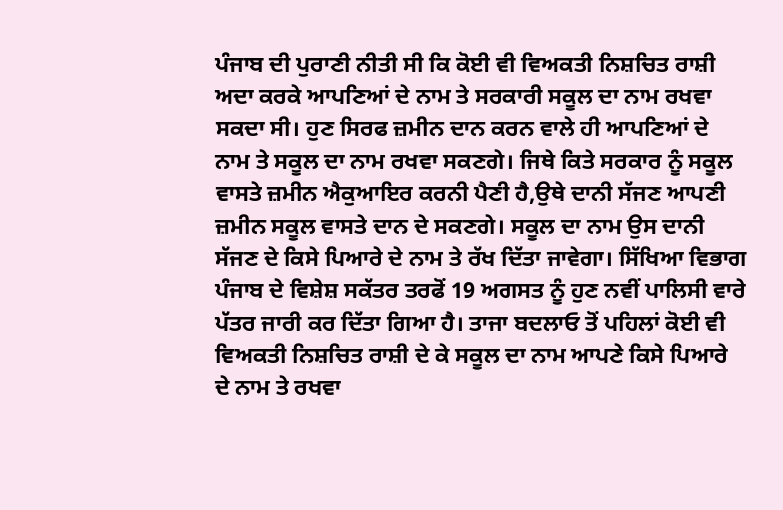ਪੰਜਾਬ ਦੀ ਪੁਰਾਣੀ ਨੀਤੀ ਸੀ ਕਿ ਕੋਈ ਵੀ ਵਿਅਕਤੀ ਨਿਸ਼ਚਿਤ ਰਾਸ਼ੀ ਅਦਾ ਕਰਕੇ ਆਪਣਿਆਂ ਦੇ ਨਾਮ ਤੇ ਸਰਕਾਰੀ ਸਕੂਲ ਦਾ ਨਾਮ ਰਖਵਾ ਸਕਦਾ ਸੀ। ਹੁਣ ਸਿਰਫ ਜ਼ਮੀਨ ਦਾਨ ਕਰਨ ਵਾਲੇ ਹੀ ਆਪਣਿਆਂ ਦੇ ਨਾਮ ਤੇ ਸਕੂਲ ਦਾ ਨਾਮ ਰਖਵਾ ਸਕਣਗੇ। ਜਿਥੇ ਕਿਤੇ ਸਰਕਾਰ ਨੂੰ ਸਕੂਲ ਵਾਸਤੇ ਜ਼ਮੀਨ ਐਕੁਆਇਰ ਕਰਨੀ ਪੈਣੀ ਹੈ,ਉਥੇ ਦਾਨੀ ਸੱਜਣ ਆਪਣੀ ਜ਼ਮੀਨ ਸਕੂਲ ਵਾਸਤੇ ਦਾਨ ਦੇ ਸਕਣਗੇ। ਸਕੂਲ ਦਾ ਨਾਮ ਉਸ ਦਾਨੀ ਸੱਜਣ ਦੇ ਕਿਸੇ ਪਿਆਰੇ ਦੇ ਨਾਮ ਤੇ ਰੱਖ ਦਿੱਤਾ ਜਾਵੇਗਾ। ਸਿੱਖਿਆ ਵਿਭਾਗ ਪੰਜਾਬ ਦੇ ਵਿਸ਼ੇਸ਼ ਸਕੱਤਰ ਤਰਫੋਂ 19 ਅਗਸਤ ਨੂੰ ਹੁਣ ਨਵੀਂ ਪਾਲਿਸੀ ਵਾਰੇ ਪੱਤਰ ਜਾਰੀ ਕਰ ਦਿੱਤਾ ਗਿਆ ਹੈ। ਤਾਜਾ ਬਦਲਾਓ ਤੋਂ ਪਹਿਲਾਂ ਕੋਈ ਵੀ ਵਿਅਕਤੀ ਨਿਸ਼ਚਿਤ ਰਾਸ਼ੀ ਦੇ ਕੇ ਸਕੂਲ ਦਾ ਨਾਮ ਆਪਣੇ ਕਿਸੇ ਪਿਆਰੇ ਦੇ ਨਾਮ ਤੇ ਰਖਵਾ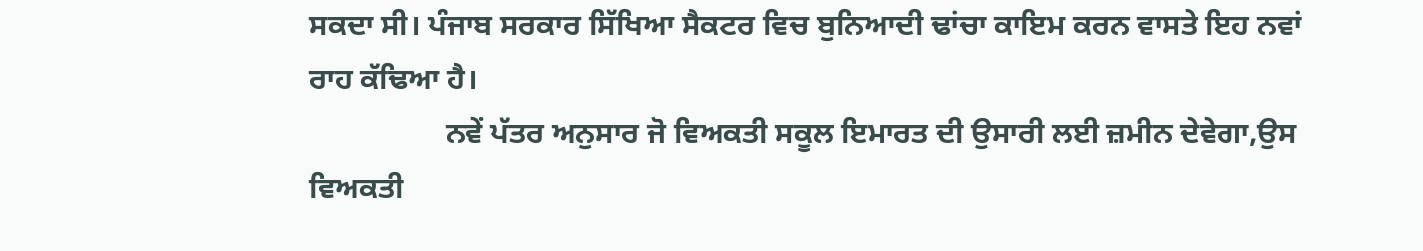ਸਕਦਾ ਸੀ। ਪੰਜਾਬ ਸਰਕਾਰ ਸਿੱਖਿਆ ਸੈਕਟਰ ਵਿਚ ਬੁਨਿਆਦੀ ਢਾਂਚਾ ਕਾਇਮ ਕਰਨ ਵਾਸਤੇ ਇਹ ਨਵਾਂ ਰਾਹ ਕੱਢਿਆ ਹੈ।
                  ਨਵੇਂ ਪੱਤਰ ਅਨੁਸਾਰ ਜੋ ਵਿਅਕਤੀ ਸਕੂਲ ਇਮਾਰਤ ਦੀ ਉਸਾਰੀ ਲਈ ਜ਼ਮੀਨ ਦੇਵੇਗਾ,ਉਸ ਵਿਅਕਤੀ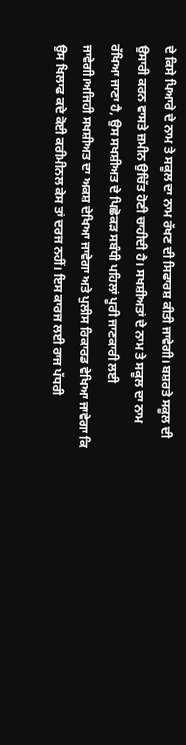ਦੇ ਕਿਸੇ ਪਿਆਰੇ ਦੇ ਨਾਮ ਤੇ ਸਕੂਲ ਦਾ ਨਾਮ ਰੱਖਣ ਦੀ ਸਿਫਾਰਸ਼ ਕੀਤੀ ਜਾਵੇਗੀ। ਬਸ਼ਰਤੇ ਸਕੂਲ ਦੀ ਉਸਾਰੀ ਕਰਨ ਵਾਸਤੇ ਜ਼ਮੀਨ ਉਚਿੱਤ ਹੋਣੀ ਚਾਹੀਦੀ ਹੈ। ਸਖਸ਼ੀਅਤਾਂ ਦੇ ਨਾਮ ਤੇ ਸਕੂਲ ਦਾ ਨਾਮ ਰੱਖਿਆ ਜਾਣਾ ਹੈ, ਉਸ ਸਖਸ਼ੀਅਤ ਦੇ ਪਿਛੋਕੜ ਸਬੰਧੀ ਪਹਿਲਾਂ ਪੂਰੀ ਜਾਣਕਾਰੀ ਲਈ ਜਾਵੇਗੀ।ਅਜਿਹੀ ਸਖਸ਼ੀਅਤ ਦਾ ਅਕਸ਼ ਦੇਖਿਆ ਜਾਵੇਗਾ ਅਤੇ ਪੁਲੀਸ ਰਿਕਾਰਡ ਵੇਖਿਆ ਜਾਵੇਗਾ ਕਿ ਉਸ ਖਿਲਾਫ ਕਦੇ ਕੋਈ ਕਰੀਮੀਨਲ ਕੇਸ ਤਾਂ ਦਰਜ ਨਹੀਂ। ਇਸ ਕਾਰਜ ਲਈ ਰਾਜ ਪੱਧਰੀ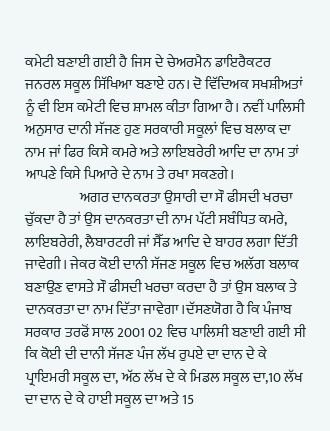ਕਮੇਟੀ ਬਣਾਈ ਗਈ ਹੈ ਜਿਸ ਦੇ ਚੇਅਰਮੈਨ ਡਾਇਰੈਕਟਰ ਜਨਰਲ ਸਕੂਲ ਸਿੱਖਿਆ ਬਣਾਏ ਹਨ। ਦੋ ਵਿੱਦਿਅਕ ਸਖਸ਼ੀਅਤਾਂ ਨੂੰ ਵੀ ਇਸ ਕਮੇਟੀ ਵਿਚ ਸ਼ਾਮਲ ਕੀਤਾ ਗਿਆ ਹੈ। ਨਵੀਂ ਪਾਲਿਸੀ ਅਨੁਸਾਰ ਦਾਨੀ ਸੱਜਣ ਹੁਣ ਸਰਕਾਰੀ ਸਕੂਲਾਂ ਵਿਚ ਬਲਾਕ ਦਾ ਨਾਮ ਜਾਂ ਫਿਰ ਕਿਸੇ ਕਮਰੇ ਅਤੇ ਲਾਇਬਰੇਰੀ ਆਦਿ ਦਾ ਨਾਮ ਤਾਂ ਆਪਣੇ ਕਿਸੇ ਪਿਆਰੇ ਦੇ ਨਾਮ ਤੇ ਰਖਾ ਸਕਣਗੇ।
                   ਅਗਰ ਦਾਨਕਰਤਾ ਉਸਾਰੀ ਦਾ ਸੌ ਫੀਸਦੀ ਖਰਚਾ ਚੁੱਕਦਾ ਹੈ ਤਾਂ ਉਸ ਦਾਨਕਰਤਾ ਦੀ ਨਾਮ ਪੱਟੀ ਸਬੰਧਿਤ ਕਮਰੇ, ਲਾਇਬਰੇਰੀ, ਲੈਬਾਰਟਰੀ ਜਾਂ ਸੈੱਡ ਆਦਿ ਦੇ ਬਾਹਰ ਲਗਾ ਦਿੱਤੀ ਜਾਵੇਗੀ। ਜੇਕਰ ਕੋਈ ਦਾਨੀ ਸੱਜਣ ਸਕੂਲ ਵਿਚ ਅਲੱਗ ਬਲਾਕ ਬਣਾਉਣ ਵਾਸਤੇ ਸੌ ਫੀਸਦੀ ਖਰਚਾ ਕਰਦਾ ਹੈ ਤਾਂ ਉਸ ਬਲਾਕ ਤੇ ਦਾਨਕਰਤਾ ਦਾ ਨਾਮ ਦਿੱਤਾ ਜਾਵੇਗਾ।ਦੱਸਣਯੋਗ ਹੈ ਕਿ ਪੰਜਾਬ ਸਰਕਾਰ ਤਰਫੋਂ ਸਾਲ 2001 02 ਵਿਚ ਪਾਲਿਸੀ ਬਣਾਈ ਗਈ ਸੀ ਕਿ ਕੋਈ ਦੀ ਦਾਨੀ ਸੱਜਣ ਪੰਜ ਲੱਖ ਰੁਪਏ ਦਾ ਦਾਨ ਦੇ ਕੇ ਪ੍ਰਾਇਮਰੀ ਸਕੂਲ ਦਾ, ਅੱਠ ਲੱਖ ਦੇ ਕੇ ਮਿਡਲ ਸਕੂਲ ਦਾ,10 ਲੱਖ ਦਾ ਦਾਨ ਦੇ ਕੇ ਹਾਈ ਸਕੂਲ ਦਾ ਅਤੇ 15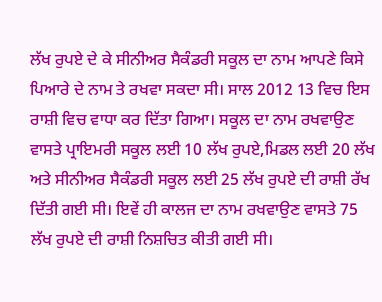ਲੱਖ ਰੁਪਏ ਦੇ ਕੇ ਸੀਨੀਅਰ ਸੈਕੰਡਰੀ ਸਕੂਲ ਦਾ ਨਾਮ ਆਪਣੇ ਕਿਸੇ ਪਿਆਰੇ ਦੇ ਨਾਮ ਤੇ ਰਖਵਾ ਸਕਦਾ ਸੀ। ਸਾਲ 2012 13 ਵਿਚ ਇਸ ਰਾਸ਼ੀ ਵਿਚ ਵਾਧਾ ਕਰ ਦਿੱਤਾ ਗਿਆ। ਸਕੂਲ ਦਾ ਨਾਮ ਰਖਵਾਉਣ ਵਾਸਤੇ ਪ੍ਰਾਇਮਰੀ ਸਕੂਲ ਲਈ 10 ਲੱਖ ਰੁਪਏ,ਮਿਡਲ ਲਈ 20 ਲੱਖ ਅਤੇ ਸੀਨੀਅਰ ਸੈਕੰਡਰੀ ਸਕੂਲ ਲਈ 25 ਲੱਖ ਰੁਪਏ ਦੀ ਰਾਸ਼ੀ ਰੱਖ ਦਿੱਤੀ ਗਈ ਸੀ। ਇਵੇਂ ਹੀ ਕਾਲਜ ਦਾ ਨਾਮ ਰਖਵਾਉਣ ਵਾਸਤੇ 75 ਲੱਖ ਰੁਪਏ ਦੀ ਰਾਸ਼ੀ ਨਿਸ਼ਚਿਤ ਕੀਤੀ ਗਈ ਸੀ।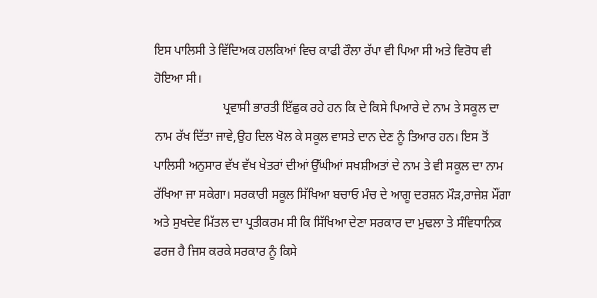ਇਸ ਪਾਲਿਸੀ ਤੇ ਵਿੱਦਿਅਕ ਹਲਕਿਆਂ ਵਿਚ ਕਾਫੀ ਰੌਲਾ ਰੱਪਾ ਵੀ ਪਿਆ ਸੀ ਅਤੇ ਵਿਰੋਧ ਵੀ ਹੋਇਆ ਸੀ।
                      ਪ੍ਰਵਾਸੀ ਭਾਰਤੀ ਇੱਛੁਕ ਰਹੇ ਹਨ ਕਿ ਦੇ ਕਿਸੇ ਪਿਆਰੇ ਦੇ ਨਾਮ ਤੇ ਸਕੂਲ ਦਾ ਨਾਮ ਰੱਖ ਦਿੱਤਾ ਜਾਵੇ,ਉਹ ਦਿਲ ਖੋਲ ਕੇ ਸਕੂਲ ਵਾਸਤੇ ਦਾਨ ਦੇਣ ਨੂੰ ਤਿਆਰ ਹਨ। ਇਸ ਤੋਂ ਪਾਲਿਸੀ ਅਨੁਸਾਰ ਵੱਖ ਵੱਖ ਖੇਤਰਾਂ ਦੀਆਂ ਉੱਘੀਆਂ ਸਖਸ਼ੀਅਤਾਂ ਦੇ ਨਾਮ ਤੇ ਵੀ ਸਕੂਲ ਦਾ ਨਾਮ ਰੱਖਿਆ ਜਾ ਸਕੇਗਾ। ਸਰਕਾਰੀ ਸਕੂਲ ਸਿੱਖਿਆ ਬਚਾਓ ਮੰਚ ਦੇ ਆਗੂ ਦਰਸ਼ਨ ਮੌੜ,ਰਾਜੇਸ਼ ਮੌਂਗਾ ਅਤੇ ਸੁਖਦੇਵ ਮਿੱਤਲ ਦਾ ਪ੍ਰਤੀਕਰਮ ਸੀ ਕਿ ਸਿੱਖਿਆ ਦੇਣਾ ਸਰਕਾਰ ਦਾ ਮੁਢਲਾ ਤੇ ਸੰਵਿਧਾਨਿਕ ਫਰਜ ਹੈ ਜਿਸ ਕਰਕੇ ਸਰਕਾਰ ਨੂੰ ਕਿਸੇ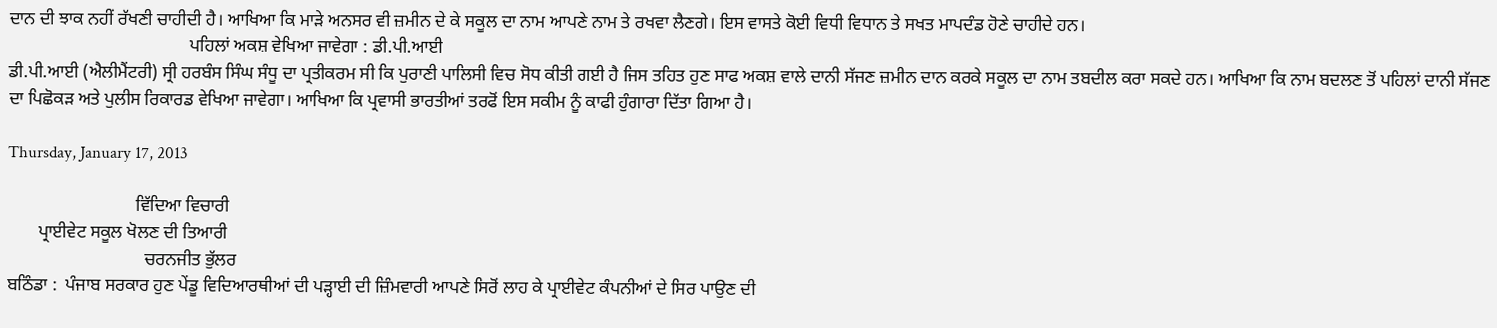ਦਾਨ ਦੀ ਝਾਕ ਨਹੀਂ ਰੱਖਣੀ ਚਾਹੀਦੀ ਹੈ। ਆਖਿਆ ਕਿ ਮਾੜੇ ਅਨਸਰ ਵੀ ਜ਼ਮੀਨ ਦੇ ਕੇ ਸਕੂਲ ਦਾ ਨਾਮ ਆਪਣੇ ਨਾਮ ਤੇ ਰਖਵਾ ਲੈਣਗੇ। ਇਸ ਵਾਸਤੇ ਕੋਈ ਵਿਧੀ ਵਿਧਾਨ ਤੇ ਸਖਤ ਮਾਪਦੰਡ ਹੋਣੇ ਚਾਹੀਦੇ ਹਨ।
                                         ਪਹਿਲਾਂ ਅਕਸ਼ ਵੇਖਿਆ ਜਾਵੇਗਾ : ਡੀ.ਪੀ.ਆਈ
ਡੀ.ਪੀ.ਆਈ (ਐਲੀਮੈਂਟਰੀ) ਸ੍ਰੀ ਹਰਬੰਸ ਸਿੰਘ ਸੰਧੂ ਦਾ ਪ੍ਰਤੀਕਰਮ ਸੀ ਕਿ ਪੁਰਾਣੀ ਪਾਲਿਸੀ ਵਿਚ ਸੋਧ ਕੀਤੀ ਗਈ ਹੈ ਜਿਸ ਤਹਿਤ ਹੁਣ ਸਾਫ ਅਕਸ਼ ਵਾਲੇ ਦਾਨੀ ਸੱਜਣ ਜ਼ਮੀਨ ਦਾਨ ਕਰਕੇ ਸਕੂਲ ਦਾ ਨਾਮ ਤਬਦੀਲ ਕਰਾ ਸਕਦੇ ਹਨ। ਆਖਿਆ ਕਿ ਨਾਮ ਬਦਲਣ ਤੋਂ ਪਹਿਲਾਂ ਦਾਨੀ ਸੱਜਣ ਦਾ ਪਿਛੋਕੜ ਅਤੇ ਪੁਲੀਸ ਰਿਕਾਰਡ ਵੇਖਿਆ ਜਾਵੇਗਾ। ਆਖਿਆ ਕਿ ਪ੍ਰਵਾਸੀ ਭਾਰਤੀਆਂ ਤਰਫੋਂ ਇਸ ਸਕੀਮ ਨੂੰ ਕਾਫੀ ਹੁੰਗਾਰਾ ਦਿੱਤਾ ਗਿਆ ਹੈ।

Thursday, January 17, 2013

                             ਵਿੱਦਿਆ ਵਿਚਾਰੀ
       ਪ੍ਰਾਈਵੇਟ ਸਕੂਲ ਖੋਲਣ ਦੀ ਤਿਆਰੀ
                               ਚਰਨਜੀਤ ਭੁੱਲਰ
ਬਠਿੰਡਾ :  ਪੰਜਾਬ ਸਰਕਾਰ ਹੁਣ ਪੇਂਡੂ ਵਿਦਿਆਰਥੀਆਂ ਦੀ ਪੜ੍ਹਾਈ ਦੀ ਜ਼ਿੰਮਵਾਰੀ ਆਪਣੇ ਸਿਰੋਂ ਲਾਹ ਕੇ ਪ੍ਰਾਈਵੇਟ ਕੰਪਨੀਆਂ ਦੇ ਸਿਰ ਪਾਉਣ ਦੀ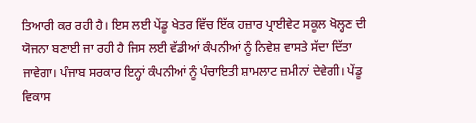ਤਿਆਰੀ ਕਰ ਰਹੀ ਹੈ। ਇਸ ਲਈ ਪੇਂਡੂ ਖੇਤਰ ਵਿੱਚ ਇੱਕ ਹਜ਼ਾਰ ਪ੍ਰਾਈਵੇਟ ਸਕੂਲ ਖੋਲ੍ਹਣ ਦੀ ਯੋਜਨਾ ਬਣਾਈ ਜਾ ਰਹੀ ਹੈ ਜਿਸ ਲਈ ਵੱਡੀਆਂ ਕੰਪਨੀਆਂ ਨੂੰ ਨਿਵੇਸ਼ ਵਾਸਤੇ ਸੱਦਾ ਦਿੱਤਾ ਜਾਵੇਗਾ। ਪੰਜਾਬ ਸਰਕਾਰ ਇਨ੍ਹਾਂ ਕੰਪਨੀਆਂ ਨੂੰ ਪੰਚਾਇਤੀ ਸ਼ਾਮਲਾਟ ਜ਼ਮੀਨਾਂ ਦੇਵੇਗੀ। ਪੇਂਡੂ ਵਿਕਾਸ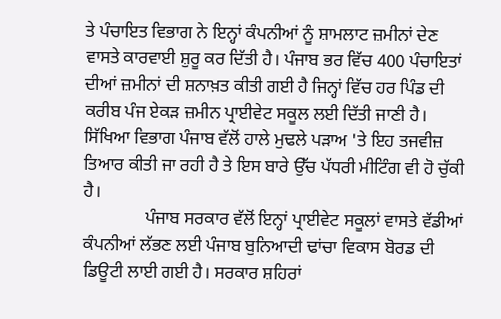ਤੇ ਪੰਚਾਇਤ ਵਿਭਾਗ ਨੇ ਇਨ੍ਹਾਂ ਕੰਪਨੀਆਂ ਨੂੰ ਸ਼ਾਮਲਾਟ ਜ਼ਮੀਨਾਂ ਦੇਣ ਵਾਸਤੇ ਕਾਰਵਾਈ ਸ਼ੁਰੂ ਕਰ ਦਿੱਤੀ ਹੈ। ਪੰਜਾਬ ਭਰ ਵਿੱਚ 400 ਪੰਚਾਇਤਾਂ ਦੀਆਂ ਜ਼ਮੀਨਾਂ ਦੀ ਸ਼ਨਾਖ਼ਤ ਕੀਤੀ ਗਈ ਹੈ ਜਿਨ੍ਹਾਂ ਵਿੱਚ ਹਰ ਪਿੰਡ ਦੀ ਕਰੀਬ ਪੰਜ ਏਕੜ ਜ਼ਮੀਨ ਪ੍ਰਾਈਵੇਟ ਸਕੂਲ ਲਈ ਦਿੱਤੀ ਜਾਣੀ ਹੈ। ਸਿੱਖਿਆ ਵਿਭਾਗ ਪੰਜਾਬ ਵੱਲੋਂ ਹਾਲੇ ਮੁਢਲੇ ਪੜਾਅ 'ਤੇ ਇਹ ਤਜਵੀਜ਼ ਤਿਆਰ ਕੀਤੀ ਜਾ ਰਹੀ ਹੈ ਤੇ ਇਸ ਬਾਰੇ ਉੱਚ ਪੱਧਰੀ ਮੀਟਿੰਗ ਵੀ ਹੋ ਚੁੱਕੀ ਹੈ।
              ਪੰਜਾਬ ਸਰਕਾਰ ਵੱਲੋਂ ਇਨ੍ਹਾਂ ਪ੍ਰਾਈਵੇਟ ਸਕੂਲਾਂ ਵਾਸਤੇ ਵੱਡੀਆਂ ਕੰਪਨੀਆਂ ਲੱਭਣ ਲਈ ਪੰਜਾਬ ਬੁਨਿਆਦੀ ਢਾਂਚਾ ਵਿਕਾਸ ਬੋਰਡ ਦੀ ਡਿਊਟੀ ਲਾਈ ਗਈ ਹੈ। ਸਰਕਾਰ ਸ਼ਹਿਰਾਂ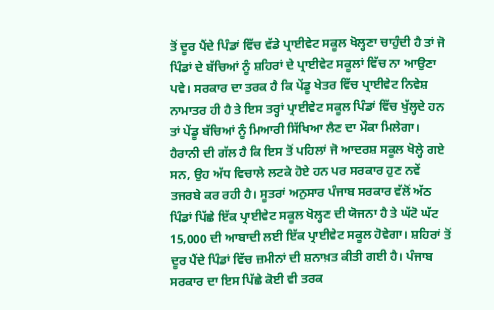ਤੋਂ ਦੂਰ ਪੈਂਦੇ ਪਿੰਡਾਂ ਵਿੱਚ ਵੱਡੇ ਪ੍ਰਾਈਵੇਟ ਸਕੂਲ ਖੋਲ੍ਹਣਾ ਚਾਹੁੰਦੀ ਹੈ ਤਾਂ ਜੋ ਪਿੰਡਾਂ ਦੇ ਬੱਚਿਆਂ ਨੂੰ ਸ਼ਹਿਰਾਂ ਦੇ ਪ੍ਰਾਈਵੇਟ ਸਕੂਲਾਂ ਵਿੱਚ ਨਾ ਆਉਣਾ ਪਵੇ। ਸਰਕਾਰ ਦਾ ਤਰਕ ਹੈ ਕਿ ਪੇਂਡੂ ਖੇਤਰ ਵਿੱਚ ਪ੍ਰਾਈਵੇਟ ਨਿਵੇਸ਼ ਨਾਮਾਤਰ ਹੀ ਹੈ ਤੇ ਇਸ ਤਰ੍ਹਾਂ ਪ੍ਰਾਈਵੇਟ ਸਕੂਲ ਪਿੰਡਾਂ ਵਿੱਚ ਖੁੱਲ੍ਹਦੇ ਹਨ ਤਾਂ ਪੇਂਡੂ ਬੱਚਿਆਂ ਨੂੰ ਮਿਆਰੀ ਸਿੱਖਿਆ ਲੈਣ ਦਾ ਮੌਕਾ ਮਿਲੇਗਾ। ਹੈਰਾਨੀ ਦੀ ਗੱਲ ਹੈ ਕਿ ਇਸ ਤੋਂ ਪਹਿਲਾਂ ਜੋ ਆਦਰਸ਼ ਸਕੂਲ ਖੋਲ੍ਹੇ ਗਏ ਸਨ, ਉਹ ਅੱਧ ਵਿਚਾਲੇ ਲਟਕੇ ਹੋਏ ਹਨ ਪਰ ਸਰਕਾਰ ਹੁਣ ਨਵੇਂ ਤਜਰਬੇ ਕਰ ਰਹੀ ਹੈ। ਸੂਤਰਾਂ ਅਨੁਸਾਰ ਪੰਜਾਬ ਸਰਕਾਰ ਵੱਲੋਂ ਅੱਠ ਪਿੰਡਾਂ ਪਿੱਛੇ ਇੱਕ ਪ੍ਰਾਈਵੇਟ ਸਕੂਲ ਖੋਲ੍ਹਣ ਦੀ ਯੋਜਨਾ ਹੈ ਤੇ ਘੱਟੋ ਘੱਟ 15,000 ਦੀ ਆਬਾਦੀ ਲਈ ਇੱਕ ਪ੍ਰਾਈਵੇਟ ਸਕੂਲ ਹੋਵੇਗਾ। ਸ਼ਹਿਰਾਂ ਤੋਂ ਦੂਰ ਪੈਂਦੇ ਪਿੰਡਾਂ ਵਿੱਚ ਜ਼ਮੀਨਾਂ ਦੀ ਸ਼ਨਾਖ਼ਤ ਕੀਤੀ ਗਈ ਹੈ। ਪੰਜਾਬ ਸਰਕਾਰ ਦਾ ਇਸ ਪਿੱਛੇ ਕੋਈ ਵੀ ਤਰਕ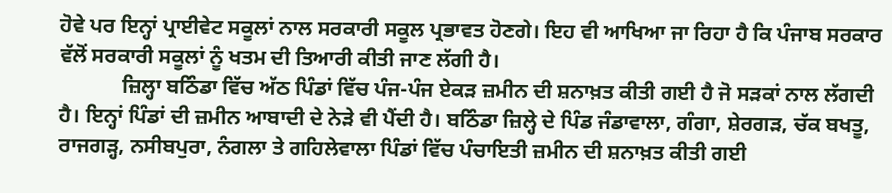ਹੋਵੇ ਪਰ ਇਨ੍ਹਾਂ ਪ੍ਰਾਈਵੇਟ ਸਕੂਲਾਂ ਨਾਲ ਸਰਕਾਰੀ ਸਕੂਲ ਪ੍ਰਭਾਵਤ ਹੋਣਗੇ। ਇਹ ਵੀ ਆਖਿਆ ਜਾ ਰਿਹਾ ਹੈ ਕਿ ਪੰਜਾਬ ਸਰਕਾਰ ਵੱਲੋਂ ਸਰਕਾਰੀ ਸਕੂਲਾਂ ਨੂੰ ਖਤਮ ਦੀ ਤਿਆਰੀ ਕੀਤੀ ਜਾਣ ਲੱਗੀ ਹੈ।
            ਜ਼ਿਲ੍ਹਾ ਬਠਿੰਡਾ ਵਿੱਚ ਅੱਠ ਪਿੰਡਾਂ ਵਿੱਚ ਪੰਜ-ਪੰਜ ਏਕੜ ਜ਼ਮੀਨ ਦੀ ਸ਼ਨਾਖ਼ਤ ਕੀਤੀ ਗਈ ਹੈ ਜੋ ਸੜਕਾਂ ਨਾਲ ਲੱਗਦੀ ਹੈ। ਇਨ੍ਹਾਂ ਪਿੰਡਾਂ ਦੀ ਜ਼ਮੀਨ ਆਬਾਦੀ ਦੇ ਨੇੜੇ ਵੀ ਪੈਂਦੀ ਹੈ। ਬਠਿੰਡਾ ਜ਼ਿਲ੍ਹੇ ਦੇ ਪਿੰਡ ਜੰਡਾਵਾਲਾ, ਗੰਗਾ, ਸ਼ੇਰਗੜ, ਚੱਕ ਬਖਤੂ, ਰਾਜਗੜ੍ਹ, ਨਸੀਬਪੁਰਾ, ਨੰਗਲਾ ਤੇ ਗਹਿਲੇਵਾਲਾ ਪਿੰਡਾਂ ਵਿੱਚ ਪੰਚਾਇਤੀ ਜ਼ਮੀਨ ਦੀ ਸ਼ਨਾਖ਼ਤ ਕੀਤੀ ਗਈ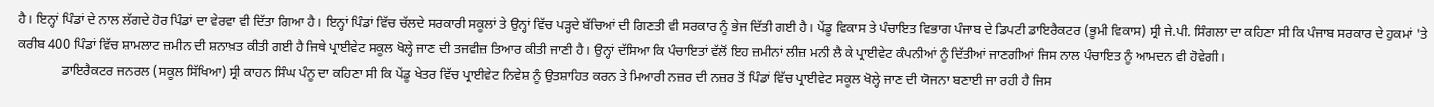ਹੈ। ਇਨ੍ਹਾਂ ਪਿੰਡਾਂ ਦੇ ਨਾਲ ਲੱਗਦੇ ਹੋਰ ਪਿੰਡਾਂ ਦਾ ਵੇਰਵਾ ਵੀ ਦਿੱਤਾ ਗਿਆ ਹੈ। ਇਨ੍ਹਾਂ ਪਿੰਡਾਂ ਵਿੱਚ ਚੱਲਦੇ ਸਰਕਾਰੀ ਸਕੂਲਾਂ ਤੇ ਉਨ੍ਹਾਂ ਵਿੱਚ ਪੜ੍ਹਦੇ ਬੱਚਿਆਂ ਦੀ ਗਿਣਤੀ ਵੀ ਸਰਕਾਰ ਨੂੰ ਭੇਜ ਦਿੱਤੀ ਗਈ ਹੈ। ਪੇਂਡੂ ਵਿਕਾਸ ਤੇ ਪੰਚਾਇਤ ਵਿਭਾਗ ਪੰਜਾਬ ਦੇ ਡਿਪਟੀ ਡਾਇਰੈਕਟਰ (ਭੂਮੀ ਵਿਕਾਸ) ਸ੍ਰੀ ਜੇ.ਪੀ. ਸਿੰਗਲਾ ਦਾ ਕਹਿਣਾ ਸੀ ਕਿ ਪੰਜਾਬ ਸਰਕਾਰ ਦੇ ਹੁਕਮਾਂ 'ਤੇ ਕਰੀਬ 400 ਪਿੰਡਾਂ ਵਿੱਚ ਸ਼ਾਮਲਾਟ ਜ਼ਮੀਨ ਦੀ ਸ਼ਨਾਖ਼ਤ ਕੀਤੀ ਗਈ ਹੈ ਜਿਥੇ ਪ੍ਰਾਈਵੇਟ ਸਕੂਲ ਖੋਲ੍ਹੇ ਜਾਣ ਦੀ ਤਜਵੀਜ਼ ਤਿਆਰ ਕੀਤੀ ਜਾਣੀ ਹੈ। ਉਨ੍ਹਾਂ ਦੱਸਿਆ ਕਿ ਪੰਚਾਇਤਾਂ ਵੱਲੋਂ ਇਹ ਜ਼ਮੀਨਾਂ ਲੀਜ਼ ਮਨੀ ਲੈ ਕੇ ਪ੍ਰਾਈਵੇਟ ਕੰਪਨੀਆਂ ਨੂੰ ਦਿੱਤੀਆਂ ਜਾਣਗੀਆਂ ਜਿਸ ਨਾਲ ਪੰਚਾਇਤ ਨੂੰ ਆਮਦਨ ਵੀ ਹੋਵੇਗੀ।
             ਡਾਇਰੈਕਟਰ ਜਨਰਲ (ਸਕੂਲ ਸਿੱਖਿਆ) ਸ੍ਰੀ ਕਾਹਨ ਸਿੰਘ ਪੰਨੂ ਦਾ ਕਹਿਣਾ ਸੀ ਕਿ ਪੇਂਡੂ ਖੇਤਰ ਵਿੱਚ ਪ੍ਰਾਈਵੇਟ ਨਿਵੇਸ਼ ਨੂੰ ਉਤਸ਼ਾਹਿਤ ਕਰਨ ਤੇ ਮਿਆਰੀ ਨਜ਼ਰ ਦੀ ਨਜ਼ਰ ਤੋਂ ਪਿੰਡਾਂ ਵਿੱਚ ਪ੍ਰਾਈਵੇਟ ਸਕੂਲ ਖੋਲ੍ਹੇ ਜਾਣ ਦੀ ਯੋਜਨਾ ਬਣਾਈ ਜਾ ਰਹੀ ਹੈ ਜਿਸ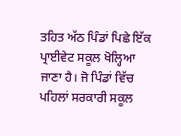ਤਹਿਤ ਅੱਠ ਪਿੰਡਾਂ ਪਿਛੇ ਇੱਕ ਪ੍ਰਾਈਵੇਟ ਸਕੂਲ ਖੋਲ੍ਹਿਆ ਜਾਣਾ ਹੈ। ਜੋ ਪਿੰਡਾਂ ਵਿੱਚ ਪਹਿਲਾਂ ਸਰਕਾਰੀ ਸਕੂਲ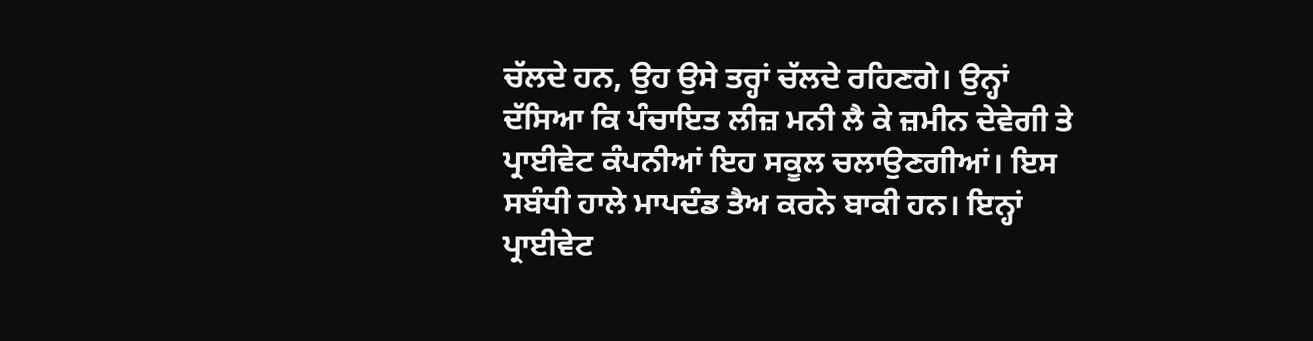ਚੱਲਦੇ ਹਨ, ਉਹ ਉਸੇ ਤਰ੍ਹਾਂ ਚੱਲਦੇ ਰਹਿਣਗੇ। ਉਨ੍ਹਾਂ ਦੱਸਿਆ ਕਿ ਪੰਚਾਇਤ ਲੀਜ਼ ਮਨੀ ਲੈ ਕੇ ਜ਼ਮੀਨ ਦੇਵੇਗੀ ਤੇ ਪ੍ਰਾਈਵੇਟ ਕੰਪਨੀਆਂ ਇਹ ਸਕੂਲ ਚਲਾਉਣਗੀਆਂ। ਇਸ ਸਬੰਧੀ ਹਾਲੇ ਮਾਪਦੰਡ ਤੈਅ ਕਰਨੇ ਬਾਕੀ ਹਨ। ਇਨ੍ਹਾਂ ਪ੍ਰਾਈਵੇਟ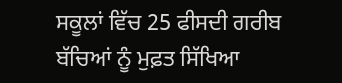ਸਕੂਲਾਂ ਵਿੱਚ 25 ਫੀਸਦੀ ਗਰੀਬ ਬੱਚਿਆਂ ਨੂੰ ਮੁਫ਼ਤ ਸਿੱਖਿਆ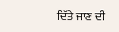ਦਿੱਤੇ ਜਾਣ ਦੀ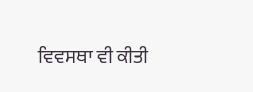ਵਿਵਸਥਾ ਵੀ ਕੀਤੀ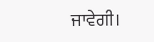ਜਾਵੇਗੀ।